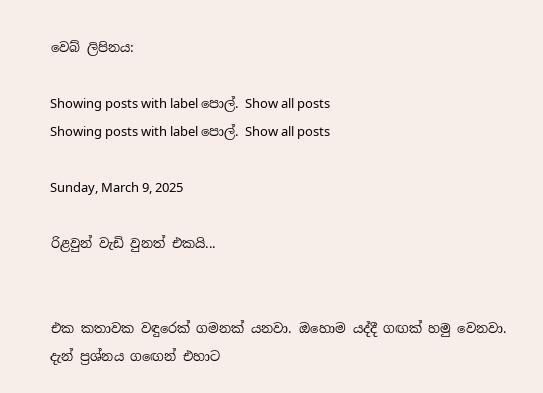වෙබ් ලිපිනය:

Showing posts with label පොල්. Show all posts
Showing posts with label පොල්. Show all posts

Sunday, March 9, 2025

රිළවුන් වැඩි වුනත් එකයි...


එක කතාවක වඳුරෙක් ගමනක් යනවා. ඔහොම යද්දී ගඟක් හමු වෙනවා. දැන් ප්‍රශ්නය ගඟෙන් එහාට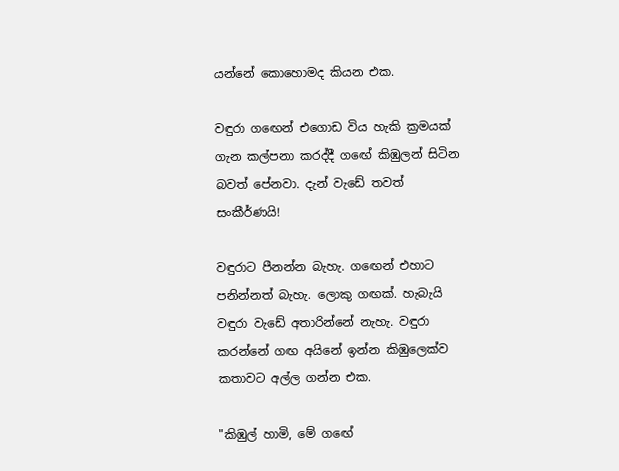යන්නේ කොහොමද කියන එක.

වඳුරා ගඟෙන් එගොඩ විය හැකි ක්‍රමයක් ගැන කල්පනා කරද්දී ගඟේ කිඹුලන් සිටින බවත් පේනවා. දැන් වැඩේ තවත් සංකීර්ණයි!

වඳුරාට පීනන්න බැහැ. ගඟෙන් එහාට පනින්නත් බැහැ. ලොකු ගඟක්. හැබැයි වඳුරා වැඩේ අතාරින්නේ නැහැ. වඳුරා කරන්නේ ගඟ අයිනේ ඉන්න කිඹුලෙක්ව කතාවට අල්ල ගන්න එක.

"කිඹුල් හාමි, මේ ගඟේ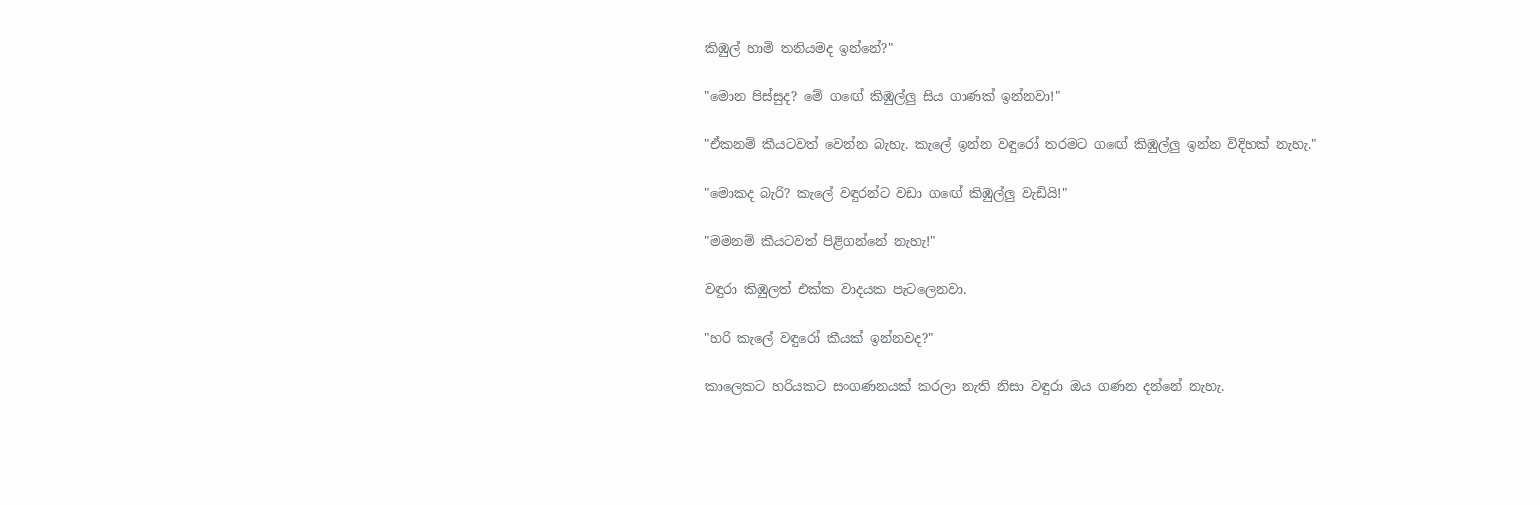කිඹුල් හාමි තනියමද ඉන්නේ?"

"මොන පිස්සුද? මේ ගඟේ කිඹුල්ලු සිය ගාණක් ඉන්නවා!"

"ඒකනම් කීයටවත් වෙන්න බැහැ. කැලේ ඉන්න වඳුරෝ තරමට ගඟේ කිඹුල්ලු ඉන්න විදිහක් නැහැ."

"මොකද බැරි? කැලේ වඳුරන්ට වඩා ගඟේ කිඹුල්ලු වැඩියි!"

"මමනම් කීයටවත් පිළිගන්නේ නැහැ!"

වඳුරා කිඹුලත් එක්ක වාදයක පැටලෙනවා.

"හරි කැලේ වඳුරෝ කීයක් ඉන්නවද?"

කාලෙකට හරියකට සංගණනයක් කරලා නැති නිසා වඳුරා ඔය ගණන දන්නේ නැහැ.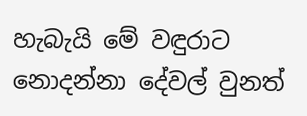හැබැයි මේ වඳුරාට නොදන්නා දේවල් වුනත්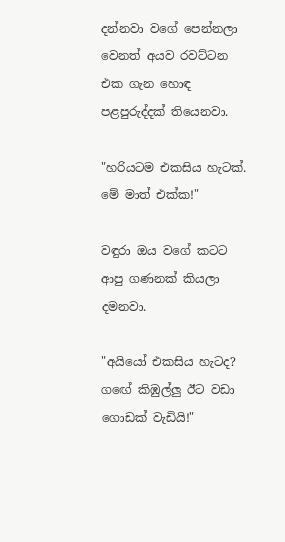දන්නවා වගේ පෙන්නලා වෙනත් අයව රවට්ටන එක ගැන හොඳ පළපුරුද්දක් තියෙනවා.

"හරියටම එකසිය හැටක්. මේ මාත් එක්ක!"

වඳුරා ඔය වගේ කටට ආපු ගණනක් කියලා දමනවා.

"අයියෝ එකසිය හැටද? ගඟේ කිඹුල්ලු ඊට වඩා ගොඩක් වැඩියි!"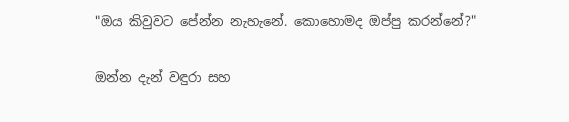"ඔය කිවුවට පේන්න නැහැනේ. කොහොමද ඔප්පු කරන්නේ?"

ඔන්න දැන් වඳුරා සහ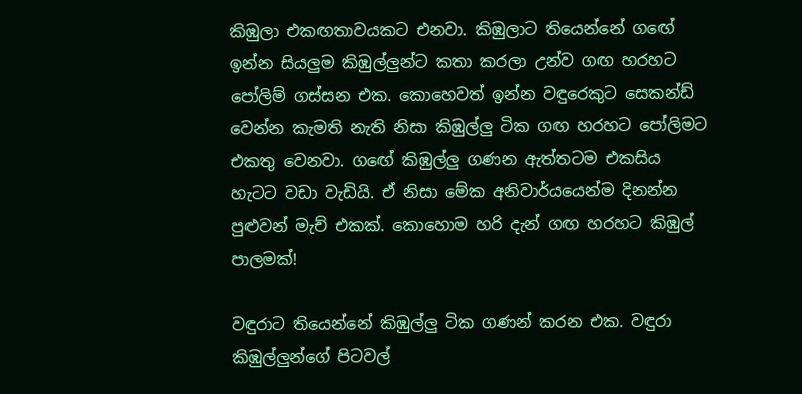කිඹුලා එකඟතාවයකට එනවා. කිඹුලාට තියෙන්නේ ගඟේ ඉන්න සියලුම කිඹුල්ලුන්ට කතා කරලා උන්ව ගඟ හරහට පෝලිම් ගස්සන එක. කොහෙවත් ඉන්න වඳුරෙකුට සෙකන්ඩ් වෙන්න කැමති නැති නිසා කිඹුල්ලු ටික ගඟ හරහට පෝලිමට එකතු වෙනවා. ගඟේ කිඹුල්ලු ගණන ඇත්තටම එකසිය හැටට වඩා වැඩියි. ඒ නිසා මේක අනිවාර්යයෙන්ම දිනන්න පුළුවන් මැච් එකක්. කොහොම හරි දැන් ගඟ හරහට කිඹුල් පාලමක්!

වඳුරාට තියෙන්නේ කිඹුල්ලු ටික ගණන් කරන එක. වඳුරා කිඹුල්ලුන්ගේ පිටවල්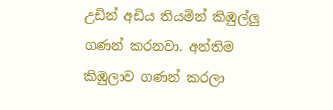උඩින් අඩිය තියමින් කිඹුල්ලු ගණන් කරනවා. අන්තිම කිඹුලාව ගණන් කරලා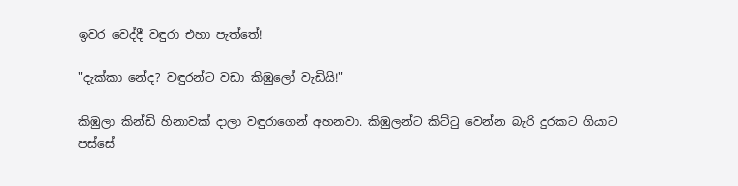ඉවර වෙද්දී වඳුරා එහා පැත්තේ!

"දැක්කා නේද? වඳුරන්ට වඩා කිඹුලෝ වැඩියි!"

කිඹුලා කින්ඩි හිනාවක් දාලා වඳුරාගෙන් අහනවා. කිඹුලන්ට කිට්ටු වෙන්න බැරි දුරකට ගියාට පස්සේ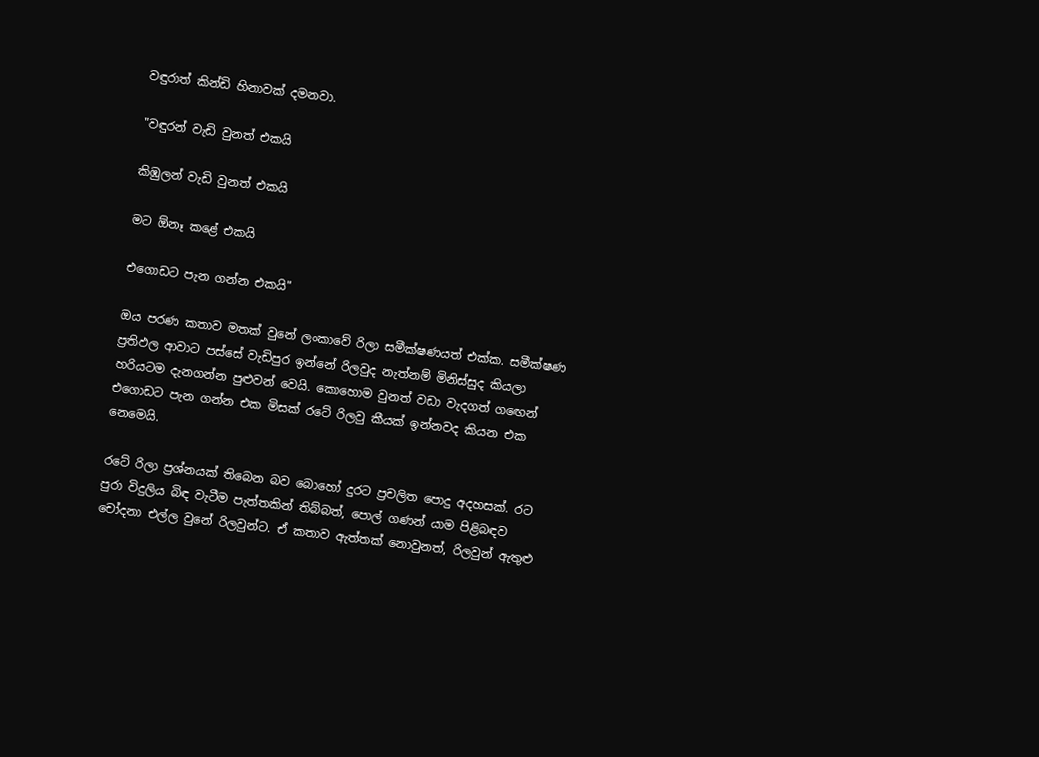වඳුරාත් කින්ඩි හිනාවක් දමනවා.

"වඳුරන් වැඩි වුනත් එකයි

කිඹුලන් වැඩි වුනත් එකයි

මට ඕනෑ කළේ එකයි

එගොඩට පැන ගන්න එකයි"

ඔය පරණ කතාව මතක් වුනේ ලංකාවේ රිලා සමීක්ෂණයත් එක්ක. සමීක්ෂණ ප්‍රතිඵල ආවාට පස්සේ වැඩිපුර ඉන්නේ රිලවුද නැත්නම් මිනිස්සුද කියලා හරියටම දැනගන්න පුළුවන් වෙයි. කොහොම වුනත් වඩා වැදගත් ගඟෙන් එගොඩට පැන ගන්න එක මිසක් රටේ රිලවු කීයක් ඉන්නවද කියන එක නෙමෙයි.

රටේ රිලා ප්‍රශ්නයක් තිබෙන බව බොහෝ දුරට ප්‍රචලිත පොදු අදහසක්. රට පුරා විදුලිය බිඳ වැටීම පැත්තකින් තිබ්බත්, පොල් ගණන් යාම පිළිබඳව චෝදනා එල්ල වුනේ රිලවුන්ට. ඒ කතාව ඇත්තක් නොවුනත්, රිලවුන් ඇතුළු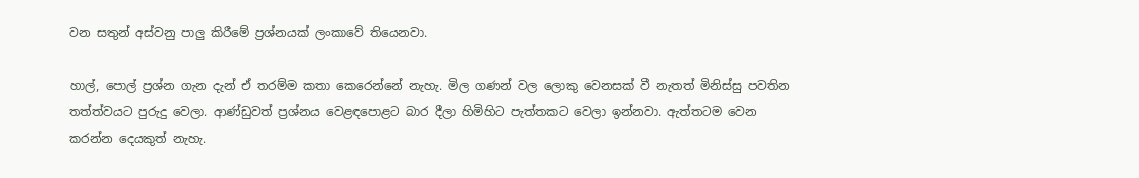වන සතුන් අස්වනු පාලු කිරීමේ ප්‍රශ්නයක් ලංකාවේ තියෙනවා.

හාල්, පොල් ප්‍රශ්න ගැන දැන් ඒ තරම්ම කතා කෙරෙන්නේ නැහැ. මිල ගණන් වල ලොකු වෙනසක් වී නැතත් මිනිස්සු පවතින තත්ත්වයට පුරුදු වෙලා. ආණ්ඩුවත් ප්‍රශ්නය වෙළඳපොළට බාර දීලා හිමිහිට පැත්තකට වෙලා ඉන්නවා. ඇත්තටම වෙන කරන්න දෙයකුත් නැහැ.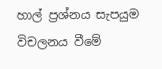හාල් ප්‍රශ්නය සැපයුම විචලනය වීමේ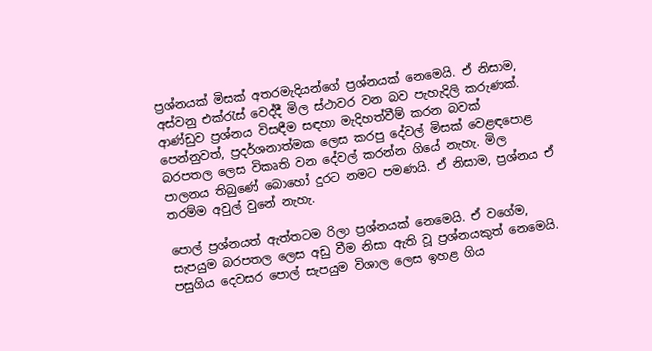ප්‍රශ්නයක් මිසක් අතරමැදියන්ගේ ප්‍රශ්නයක් නෙමෙයි. ඒ නිසාම, අස්වනු එක්රැස් වෙද්දී මිල ස්ථාවර වන බව පැහැදිලි කරුණක්. ආණ්ඩුව ප්‍රශ්නය විසඳීම සඳහා මැදිහත්වීම් කරන බවක් පෙන්නුවත්, ප්‍රදර්ශනාත්මක ලෙස කරපු දේවල් මිසක් වෙළඳපොළ බරපතල ලෙස විකෘති වන දේවල් කරන්න ගියේ නැහැ. මිල පාලනය තිබුණේ බොහෝ දුරට නමට පමණයි. ඒ නිසාම, ප්‍රශ්නය ඒ තරම්ම අවුල් වුනේ නැහැ.

පොල් ප්‍රශ්නයත් ඇත්තටම රිලා ප්‍රශ්නයක් නෙමෙයි. ඒ වගේම, සැපයුම බරපතල ලෙස අඩු වීම නිසා ඇති වූ ප්‍රශ්නයකුත් නෙමෙයි. පසුගිය දෙවසර පොල් සැපයුම විශාල ලෙස ඉහළ ගිය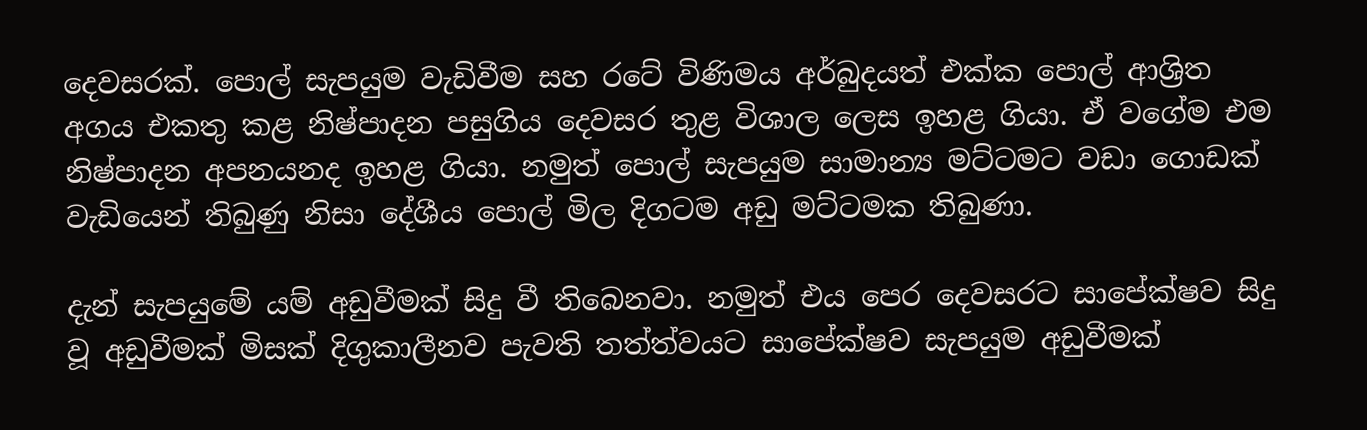දෙවසරක්. පොල් සැපයුම වැඩිවීම සහ රටේ විණිමය අර්බුදයත් එක්ක පොල් ආශ්‍රිත අගය එකතු කළ නිෂ්පාදන පසුගිය දෙවසර තුළ විශාල ලෙස ඉහළ ගියා. ඒ වගේම එම නිෂ්පාදන අපනයනද ඉහළ ගියා. නමුත් පොල් සැපයුම සාමාන්‍ය මට්ටමට වඩා ගොඩක් වැඩියෙන් තිබුණු නිසා දේශීය පොල් මිල දිගටම අඩු මට්ටමක තිබුණා.

දැන් සැපයුමේ යම් අඩුවීමක් සිදු වී තිබෙනවා. නමුත් එය පෙර දෙවසරට සාපේක්ෂව සිදු වූ අඩුවීමක් මිසක් දිගුකාලීනව පැවති තත්ත්වයට සාපේක්ෂව සැපයුම අඩුවීමක්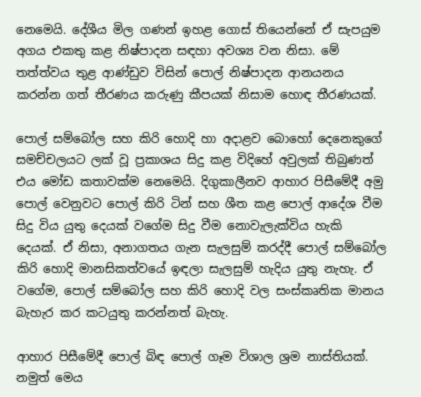නෙමෙයි. දේශීය මිල ගණන් ඉහළ ගොස් තියෙන්නේ ඒ සැපයුම අගය එකතු කළ නිෂ්පාදන සඳහා අවශ්‍ය වන නිසා. මේ තත්ත්වය තුළ ආණ්ඩුව විසින් පොල් නිෂ්පාදන ආනයනය කරන්න ගත් තීරණය කරුණු කීපයක් නිසාම හොඳ තීරණයක්.

පොල් සම්බෝල සහ කිරි හොදි හා අදාළව බොහෝ දෙනෙකුගේ සමච්චලයට ලක් වූ ප්‍රකාශය සිදු කළ විදිහේ අවුලක් තිබුණත් එය මෝඩ කතාවක්ම නෙමෙයි. දිගුකාලීනව ආහාර පිසීමේදී අමු පොල් වෙනුවට පොල් කිරි ටින් සහ ශීත කළ පොල් ආදේශ වීම සිදු විය යුතු දෙයක් වගේම සිදු වීම නොවැලැක්විය හැකි දෙයක්. ඒ නිසා, අනාගතය ගැන සැලසුම් කරද්දී පොල් සම්බෝල කිරි හොදි මානසිකත්වයේ ඉඳලා සැලසුම් හැදිය යුතු නැහැ. ඒ වගේම, පොල් සම්බෝල සහ කිරි හොදි වල සංස්කෘතික මානය බැහැර කර කටයුතු කරන්නත් බැහැ.

ආහාර පිසීමේදී පොල් බිඳ පොල් ගෑම විශාල ශ්‍රම නාස්තියක්. නමුත් මෙය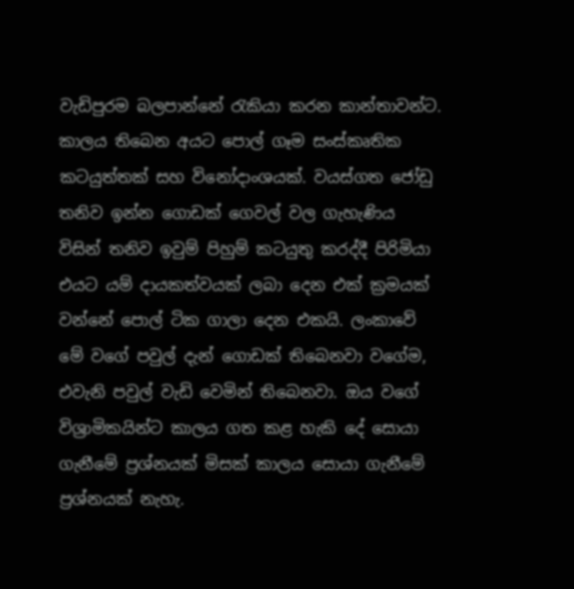වැඩිපුරම බලපාන්නේ රැකියා කරන කාන්තාවන්ට. කාලය තිබෙන අයට පොල් ගෑම සංස්කෘතික කටයුත්තක් සහ විනෝදාංශයක්. වයස්ගත ජෝඩු තනිව ඉන්න ගොඩක් ගෙවල් වල ගැහැණිය විසින් තනිව ඉවුම් පිහුම් කටයුතු කරද්දී පිරිමියා එයට යම් දායකත්වයක් ලබා දෙන එක් ක්‍රමයක් වන්නේ පොල් ටික ගාලා දෙන එකයි. ලංකාවේ මේ වගේ පවුල් දැන් ගොඩක් තිබෙනවා වගේම, එවැනි පවුල් වැඩි වෙමින් තිබෙනවා. ඔය වගේ විශ්‍රාමිකයින්ට කාලය ගත කළ හැකි දේ සොයා ගැනීමේ ප්‍රශ්නයක් මිසක් කාලය සොයා ගැනීමේ ප්‍රශ්නයක් නැහැ.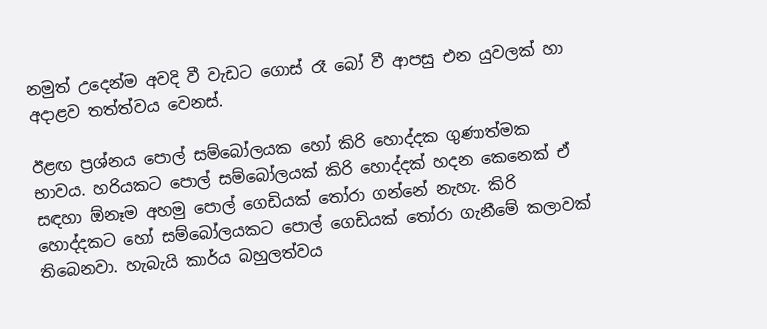නමුත් උදෙන්ම අවදි වී වැඩට ගොස් රෑ බෝ වී ආපසු එන යුවලක් හා අදාළව තත්ත්වය වෙනස්.

ඊළඟ ප්‍රශ්නය පොල් සම්බෝලයක හෝ කිරි හොද්දක ගුණාත්මක භාවය. හරියකට පොල් සම්බෝලයක් කිරි හොද්දක් හදන කෙනෙක් ඒ සඳහා ඕනෑම අහමු පොල් ගෙඩියක් තෝරා ගන්නේ නැහැ. කිරි හොද්දකට හෝ සම්බෝලයකට පොල් ගෙඩියක් තෝරා ගැනීමේ කලාවක් තිබෙනවා. හැබැයි කාර්ය බහුලත්වය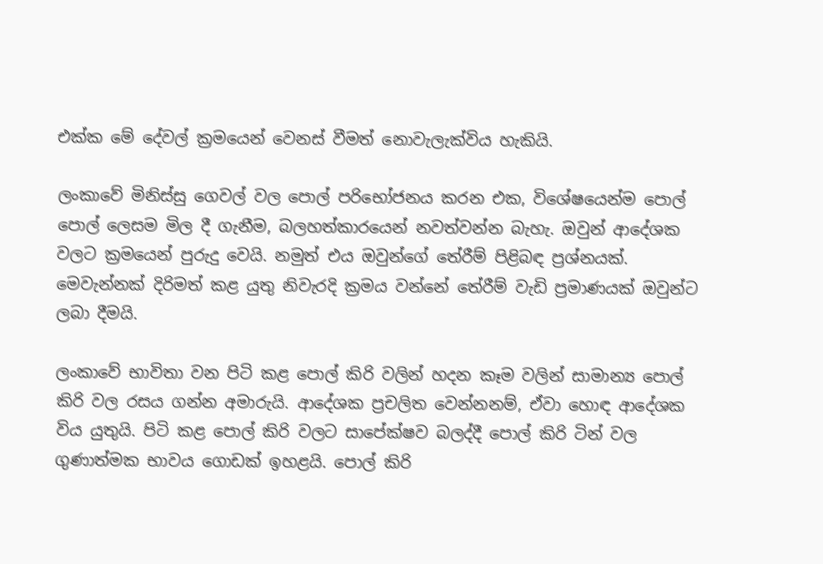එක්ක මේ දේවල් ක්‍රමයෙන් වෙනස් වීමත් නොවැලැක්විය හැකියි.

ලංකාවේ මිනිස්සු ගෙවල් වල පොල් පරිභෝජනය කරන එක, විශේෂයෙන්ම පොල් පොල් ලෙසම මිල දී ගැනීම, බලහත්කාරයෙන් නවත්වන්න බැහැ. ඔවුන් ආදේශක වලට ක්‍රමයෙන් පුරුදු වෙයි. නමුත් එය ඔවුන්ගේ තේරීම් පිළිබඳ ප්‍රශ්නයක්. මෙවැන්නක් දිරිමත් කළ යුතු නිවැරදි ක්‍රමය වන්නේ තේරීම් වැඩි ප්‍රමාණයක් ඔවුන්ට ලබා දීමයි.

ලංකාවේ භාවිතා වන පිටි කළ පොල් කිරි වලින් හදන කෑම වලින් සාමාන්‍ය පොල් කිරි වල රසය ගන්න අමාරුයි. ආදේශක ප්‍රචලිත වෙන්නනම්, ඒවා හොඳ ආදේශක විය යුතුයි. පිටි කළ පොල් කිරි වලට සාපේක්ෂව බලද්දී පොල් කිරි ටින් වල ගුණාත්මක භාවය ගොඩක් ඉහළයි. පොල් කිරි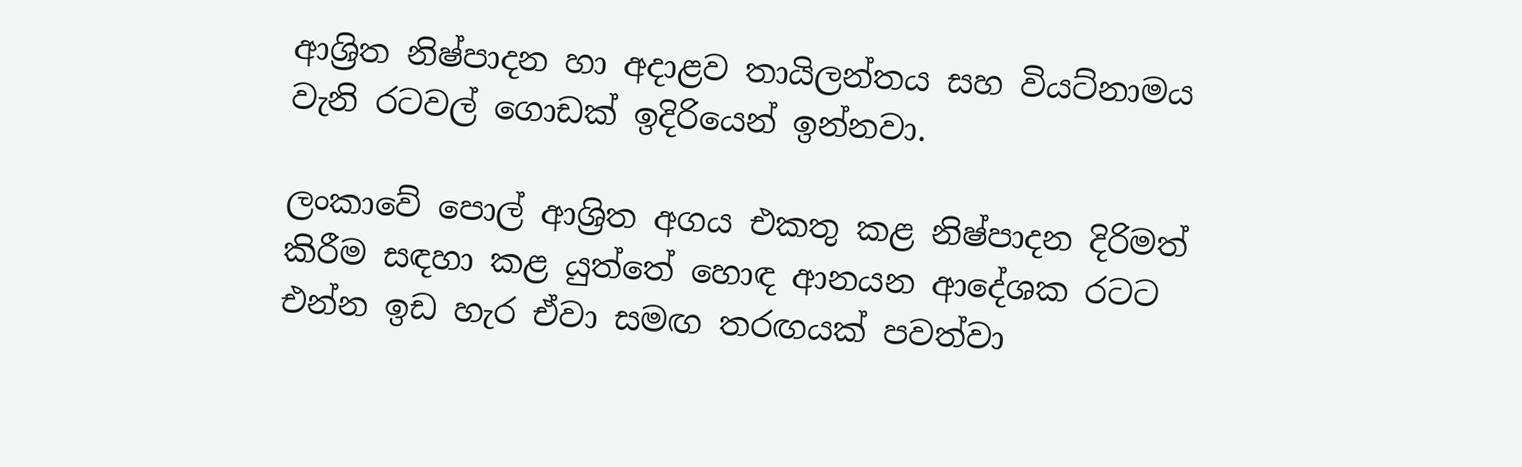ආශ්‍රිත නිෂ්පාදන හා අදාළව තායිලන්තය සහ වියට්නාමය වැනි රටවල් ගොඩක් ඉදිරියෙන් ඉන්නවා.

ලංකාවේ පොල් ආශ්‍රිත අගය එකතු කළ නිෂ්පාදන දිරිමත් කිරීම සඳහා කළ යුත්තේ හොඳ ආනයන ආදේශක රටට එන්න ඉඩ හැර ඒවා සමඟ තරඟයක් පවත්වා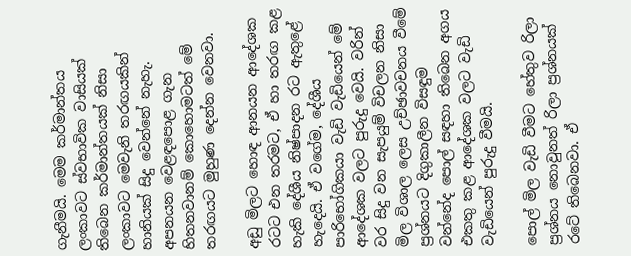ගැනීමයි. මෙම කර්මාන්තය ලංකාවට ස්වභාවික වාසියක් තිබෙන කර්මාන්තයක් නිසා ලංකාවට මෙවැනි තරඟයකින් හානියක් සිදු වෙන්නේ නැහැ. අපනයන වෙළඳපොළ ගැන හිතනවානම් කොහොමටත් මේ තරඟයට මුහුණ දෙන්න වෙනවා.

අඩු මිලට හොඳ ආනයන ආදේශක රටට එන තරමට, ඒ හා තරඟ කළ හැකි දේශීය නිෂ්පාදන රට ඇතුළේ හැදෙයි. ඒ වගේම, දේශීය පාරිභෝගිකයා වැඩි වැඩියෙන් මේ ආදේශක වලට පුරුදු වෙයි. වරින් වර සිදු වන සැපයුම් විචලන නිසා මිල විශාල ලෙස උච්ඡාවචනය වීමේ ප්‍රශ්නයට දිගුකාලීන විසඳුම වන්නේද පොල් සඳහා තිබෙන අගය එකතු කළ ආදේශක වලට වැඩි වැඩියෙන් පුරුදු වීමයි.

පොල් මිල වැඩි වීමට හේතුව රිලා ප්‍රශ්නය නොවුනත් රිලා ප්‍රශ්නයක් රටේ තිබෙනවා. ඒ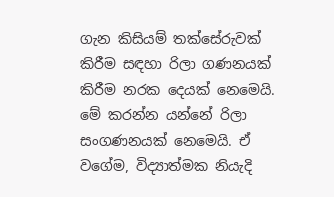ගැන කිසියම් තක්සේරුවක් කිරීම සඳහා රිලා ගණනයක් කිරීම නරක දෙයක් නෙමෙයි. මේ කරන්න යන්නේ රිලා සංගණනයක් නෙමෙයි. ඒ වගේම, විද්‍යාත්මක නියැදි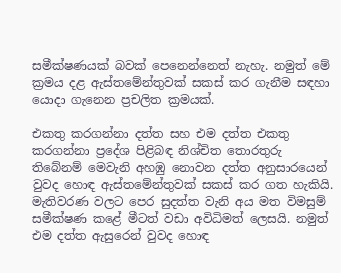සමීක්ෂණයක් බවක් පෙනෙන්නෙත් නැහැ. නමුත් මේ ක්‍රමය දළ ඇස්තමේන්තුවක් සකස් කර ගැනීම සඳහා යොදා ගැනෙන ප්‍රචලිත ක්‍රමයක්.

එකතු කරගන්නා දත්ත සහ එම දත්ත එකතු කරගන්නා ප්‍රදේශ පිළිබඳ නිශ්චිත තොරතුරු තිබේනම් මෙවැනි අහඹු නොවන දත්ත අනුසාරයෙන් වුවද හොඳ ඇස්තමේන්තුවක් සකස් කර ගත හැකියි. මැතිවරණ වලට පෙර සුදත්ත වැනි අය මත විමසුම් සමීක්ෂණ කළේ මීටත් වඩා අවිධිමත් ලෙසයි. නමුත් එම දත්ත ඇසුරෙන් වුවද හොඳ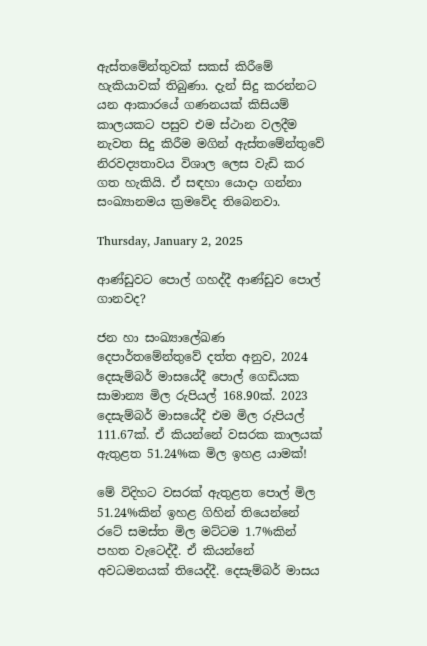ඇස්තමේන්තුවක් සකස් කිරීමේ හැකියාවක් තිබුණා. දැන් සිදු කරන්නට යන ආකාරයේ ගණනයක් කිසියම් කාලයකට පසුව එම ස්ථාන වලදීම නැවත සිදු කිරීම මගින් ඇස්තමේන්තුවේ නිරවද්‍යතාවය විශාල ලෙස වැඩි කර ගත හැකියි. ඒ සඳහා යොදා ගන්නා සංඛ්‍යානමය ක්‍රමවේද තිබෙනවා.

Thursday, January 2, 2025

ආණ්ඩුවට පොල් ගහද්දී ආණ්ඩුව පොල් ගානවද?

ජන හා සංඛ්‍යාලේඛණ දෙපාර්තමේන්තුවේ දත්ත අනුව, 2024 දෙසැම්බර් මාසයේදී පොල් ගෙඩියක සාමාන්‍ය මිල රුපියල් 168.90ක්. 2023 දෙසැම්බර් මාසයේදී එම මිල රුපියල් 111.67ක්. ඒ කියන්නේ වසරක කාලයක් ඇතුළත 51.24%ක මිල ඉහළ යාමක්!

මේ විදිහට වසරක් ඇතුළත පොල් මිල 51.24%කින් ඉහළ ගිහින් තියෙන්නේ රටේ සමස්ත මිල මට්ටම 1.7%කින් පහත වැටෙද්දී. ඒ කියන්නේ අවධමනයක් තියෙද්දී. දෙසැම්බර් මාසය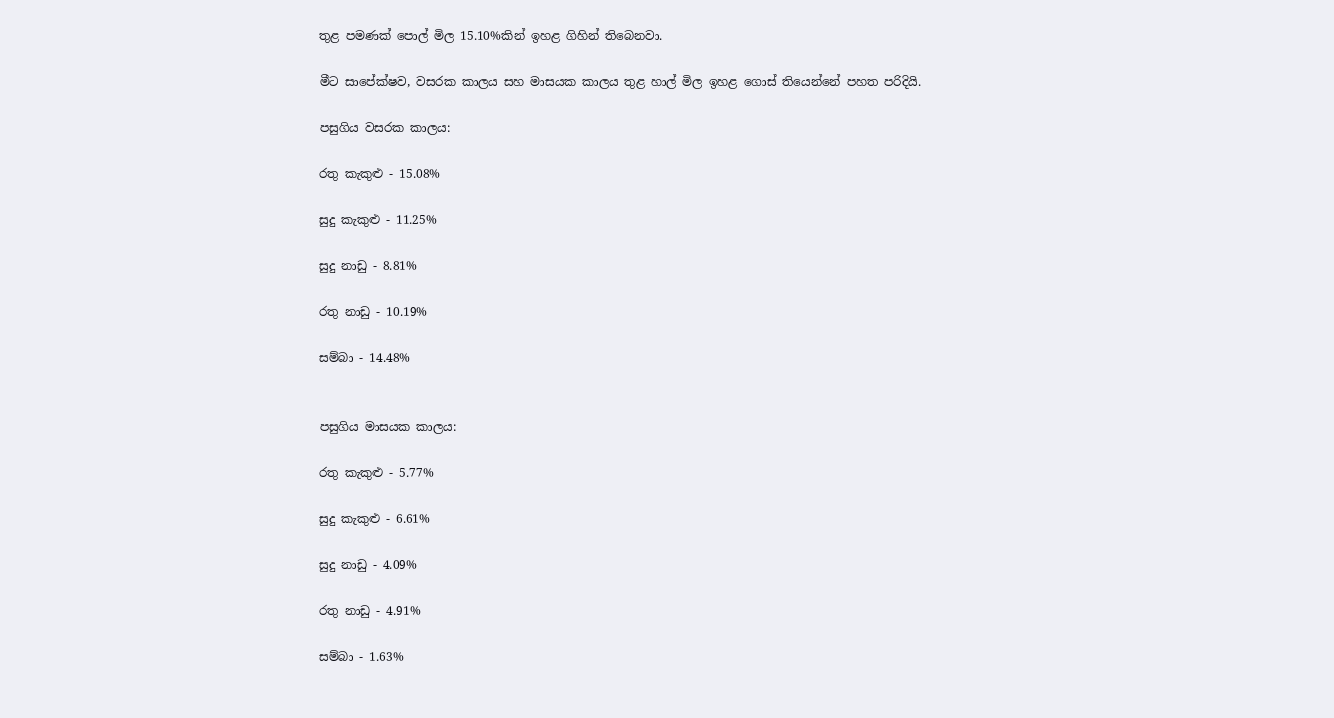තුළ පමණක් පොල් මිල 15.10%කින් ඉහළ ගිහින් තිබෙනවා.

මීට සාපේක්ෂව, වසරක කාලය සහ මාසයක කාලය තුළ හාල් මිල ඉහළ ගොස් තියෙන්නේ පහත පරිදියි.

පසුගිය වසරක කාලය:

රතු කැකුළු - 15.08%

සුදු කැකුළු - 11.25%

සුදු නාඩු - 8.81%

රතු නාඩු - 10.19%

සම්බා - 14.48%


පසුගිය මාසයක කාලය:

රතු කැකුළු - 5.77%

සුදු කැකුළු - 6.61%

සුදු නාඩු - 4.09%

රතු නාඩු - 4.91%

සම්බා - 1.63%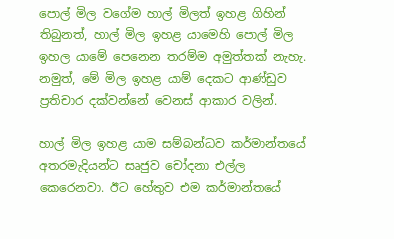පොල් මිල වගේම හාල් මිලත් ඉහළ ගිහින් තිබුනත්, හාල් මිල ඉහළ යාමෙහි පොල් මිල ඉහල යාමේ පෙනෙන තරම්ම අමුත්තක් නැහැ. නමුත්, මේ මිල ඉහළ යාම් දෙකට ආණ්ඩුව ප්‍රතිචාර දක්වන්නේ වෙනස් ආකාර වලින්.

හාල් මිල ඉහළ යාම සම්බන්ධව කර්මාන්තයේ අතරමැදියන්ට සෘජුව චෝදනා එල්ල කෙරෙනවා. ඊට හේතුව එම කර්මාන්තයේ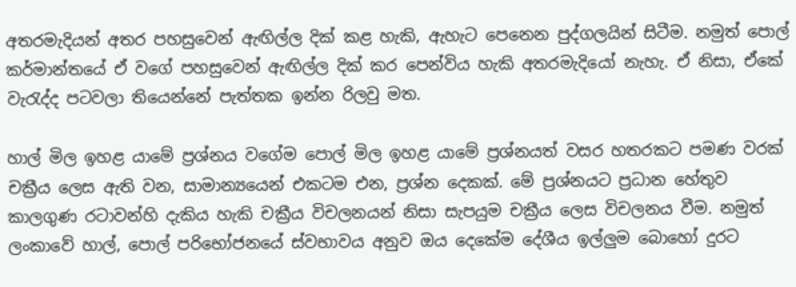අතරමැදියන් අතර පහසුවෙන් ඇඟිල්ල දික් කළ හැකි, ඇහැට පෙනෙන පුද්ගලයින් සිටීම. නමුත් පොල් කර්මාන්තයේ ඒ වගේ පහසුවෙන් ඇඟිල්ල දික් කර පෙන්විය හැකි අතරමැදියෝ නැහැ. ඒ නිසා, ඒකේ වැරැද්ද පටවලා තියෙන්නේ පැත්තක ඉන්න රිලවු මත.

හාල් මිල ඉහළ යාමේ ප්‍රශ්නය වගේම පොල් මිල ඉහළ යාමේ ප්‍රශ්නයත් වසර හතරකට පමණ වරක් චක්‍රීය ලෙස ඇති වන, සාමාන්‍යයෙන් එකටම එන, ප්‍රශ්න දෙකක්. මේ ප්‍රශ්නයට ප්‍රධාන හේතුව කාලගුණ රටාවන්හි දැකිය හැකි චක්‍රීය විචලනයන් නිසා සැපයුම චක්‍රීය ලෙස විචලනය වීම. නමුත් ලංකාවේ හාල්, පොල් පරිභෝජනයේ ස්වභාවය අනුව ඔය දෙකේම දේශීය ඉල්ලුම බොහෝ දුරට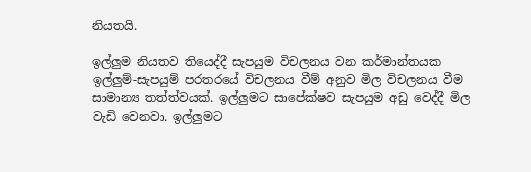නියතයි.

ඉල්ලුම නියතව තියෙද්දී සැපයුම විචලනය වන කර්මාන්තයක ඉල්ලුම්-සැපයුම් පරතරයේ විචලනය වීම් අනුව මිල විචලනය වීම සාමාන්‍ය තත්ත්වයක්. ඉල්ලුමට සාපේක්ෂව සැපයුම අඩු වෙද්දී මිල වැඩි වෙනවා. ඉල්ලුමට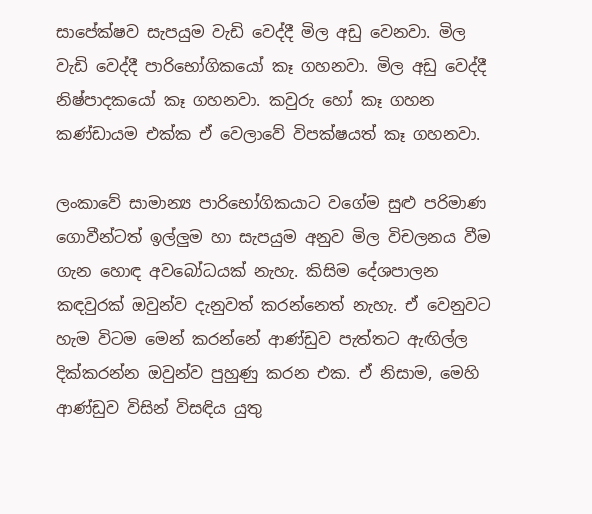සාපේක්ෂව සැපයුම වැඩි වෙද්දී මිල අඩු වෙනවා. මිල වැඩි වෙද්දී පාරිභෝගිකයෝ කෑ ගහනවා. මිල අඩු වෙද්දී නිෂ්පාදකයෝ කෑ ගහනවා. කවුරු හෝ කෑ ගහන කණ්ඩායම එක්ක ඒ වෙලාවේ විපක්ෂයත් කෑ ගහනවා.

ලංකාවේ සාමාන්‍ය පාරිභෝගිකයාට වගේම සුළු පරිමාණ ගොවීන්ටත් ඉල්ලුම හා සැපයුම අනුව මිල විචලනය වීම ගැන හොඳ අවබෝධයක් නැහැ. කිසිම දේශපාලන කඳවුරක් ඔවුන්ව දැනුවත් කරන්නෙත් නැහැ. ඒ වෙනුවට හැම විටම මෙන් කරන්නේ ආණ්ඩුව පැත්තට ඇඟිල්ල දික්කරන්න ඔවුන්ව පුහුණු කරන එක. ඒ නිසාම, මෙහි ආණ්ඩුව විසින් විසඳිය යුතු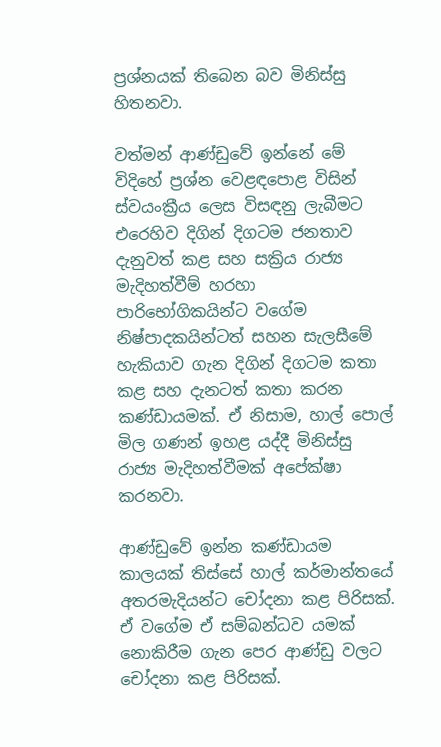ප්‍රශ්නයක් තිබෙන බව මිනිස්සු හිතනවා.

වත්මන් ආණ්ඩුවේ ඉන්නේ මේ විදිහේ ප්‍රශ්න වෙළඳපොළ විසින් ස්වයංක්‍රීය ලෙස විසඳනු ලැබීමට එරෙහිව දිගින් දිගටම ජනතාව දැනුවත් කළ සහ සක්‍රිය රාජ්‍ය මැදිහත්වීම් හරහා පාරිභෝගිකයින්ට වගේම නිෂ්පාදකයින්ටත් සහන සැලසීමේ හැකියාව ගැන දිගින් දිගටම කතා කළ සහ දැනටත් කතා කරන කණ්ඩායමක්. ඒ නිසාම, හාල් පොල් මිල ගණන් ඉහළ යද්දී මිනිස්සු රාජ්‍ය මැදිහත්වීමක් අපේක්ෂා කරනවා.

ආණ්ඩුවේ ඉන්න කණ්ඩායම කාලයක් තිස්සේ හාල් කර්මාන්තයේ අතරමැදියන්ට චෝදනා කළ පිරිසක්. ඒ වගේම ඒ සම්බන්ධව යමක් නොකිරීම ගැන පෙර ආණ්ඩු වලට චෝදනා කළ පිරිසක්.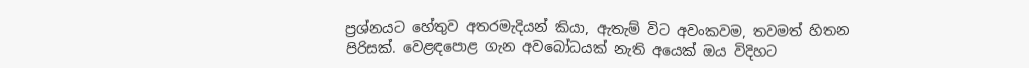ප්‍රශ්නයට හේතුව අතරමැදියන් කියා, ඇතැම් විට අවංකවම, තවමත් හිතන පිරිසක්. වෙළඳපොළ ගැන අවබෝධයක් නැති අයෙක් ඔය විදිහට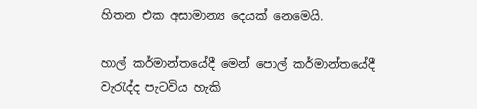හිතන එක අසාමාන්‍ය දෙයක් නෙමෙයි.

හාල් කර්මාන්තයේදී මෙන් පොල් කර්මාන්තයේදී වැරැද්ද පැටවිය හැකි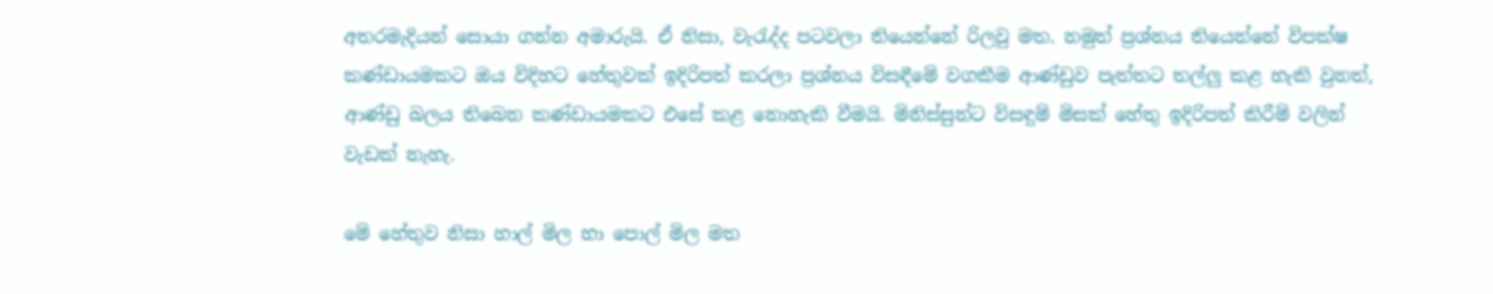අතරමැදියන් සොයා ගන්න අමාරුයි. ඒ නිසා, වැරැද්ද පටවලා තියෙන්නේ රිලවු මත. නමුත් ප්‍රශ්නය තියෙන්නේ විපක්ෂ කණ්ඩායමකට ඔය විදිහට හේතුවක් ඉදිරිපත් කරලා ප්‍රශ්නය විසඳීමේ වගකීම ආණ්ඩුව පැත්තට තල්ලු කළ හැකි වුනත්, ආණ්ඩු බලය තිබෙන කණ්ඩායමකට එසේ කළ නොහැකි වීමයි. මිනිස්සුන්ට විසඳුම් මිසක් හේතු ඉදිරිපත් කිරීම් වලින් වැඩක් නැහැ.

මේ හේතුව නිසා හාල් මිල හා පොල් මිල මත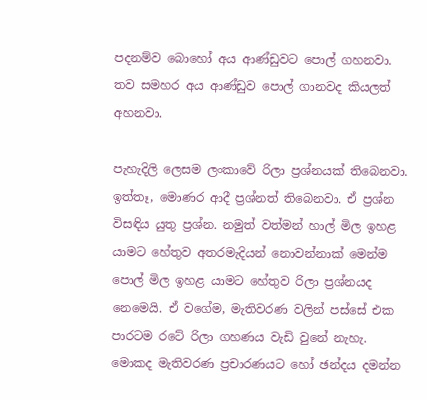පදනම්ව බොහෝ අය ආණ්ඩුවට පොල් ගහනවා. තව සමහර අය ආණ්ඩුව පොල් ගානවද කියලත් අහනවා.

පැහැදිලි ලෙසම ලංකාවේ රිලා ප්‍රශ්නයක් තිබෙනවා. ඉත්තෑ, මොණර ආදී ප්‍රශ්නත් තිබෙනවා. ඒ ප්‍රශ්න විසඳිය යුතු ප්‍රශ්න. නමුත් වත්මන් හාල් මිල ඉහළ යාමට හේතුව අතරමැදියන් නොවන්නාක් මෙන්ම පොල් මිල ඉහළ යාමට හේතුව රිලා ප්‍රශ්නයද නෙමෙයි. ඒ වගේම, මැතිවරණ වලින් පස්සේ එක පාරටම රටේ රිලා ගහණය වැඩි වුනේ නැහැ. මොකද මැතිවරණ ප්‍රචාරණයට හෝ ඡන්දය දමන්න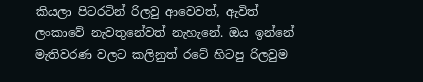කියලා පිටරටින් රිලවු ආවෙවත්, ඇවිත් ලංකාවේ නැවතුනේවත් නැහැනේ. ඔය ඉන්නේ මැතිවරණ වලට කලිනුත් රටේ හිටපු රිලවුම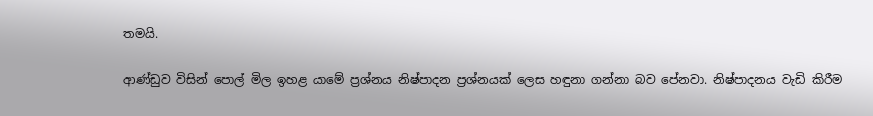තමයි.

ආණ්ඩුව විසින් පොල් මිල ඉහළ යාමේ ප්‍රශ්නය නිෂ්පාදන ප්‍රශ්නයක් ලෙස හඳුනා ගන්නා බව පේනවා. නිෂ්පාදනය වැඩි කිරීම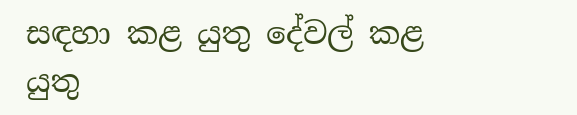සඳහා කළ යුතු දේවල් කළ යුතු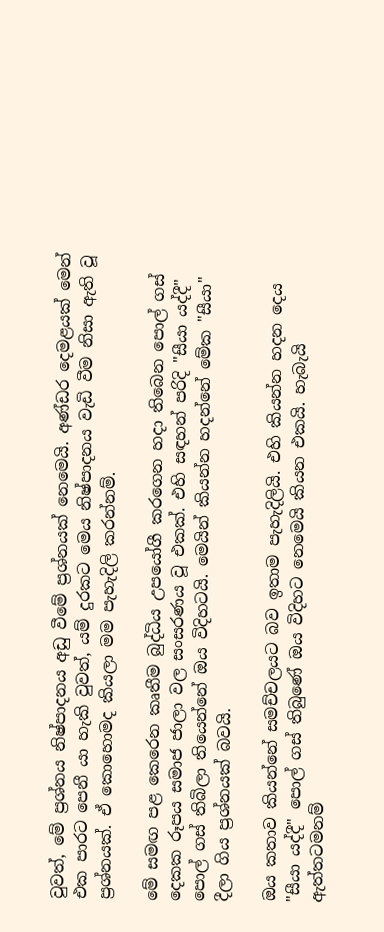වුවත්, මේ ප්‍රශ්නය නිෂ්පාදනය අඩු වීමේ ප්‍රශ්නයක් නෙමෙයි. අණ්ඩර දෙමළයක් මෙන් එක පාරට පෙනී යා හැකි වුවත්, යම් දුරකට මෙය නිෂ්පාදනය වැඩි වීම නිසා ඇති වූ ප්‍රශ්නයක්. ඒ කොහොමද කියලා මම පැහැදිලි කරන්නම්.

මේ සමඟ පළ කෙරෙන කෘතීම බුද්ධිය උපයෝගී කරගෙන හදා තිබෙන පොල් ගස් දෙකක රූපය සමාජ ජාලා වල සංසරණය වූ එකක්. එහි සඳහන් පරිදි "සීයා යද්දී" පොල් ගස් තිබිලා තියෙන්නේ ඔය විදිහටයි. මෙයින් කියන්න හදන්නේ මේක "සීයා" දීලා ගිය ප්‍රශ්නයක් බවයි.

ඔය කතාව කියන්නේ සමච්චලයට බව ඉතාම පැහැදිලියි. එහි කියන්න හදන දෙය "සීයා යද්දී" පොල් ගස් තිබුණේ ඔය විදිහට නෙමෙයි කියන එකයි. හැබැයි ඇත්තටමනම්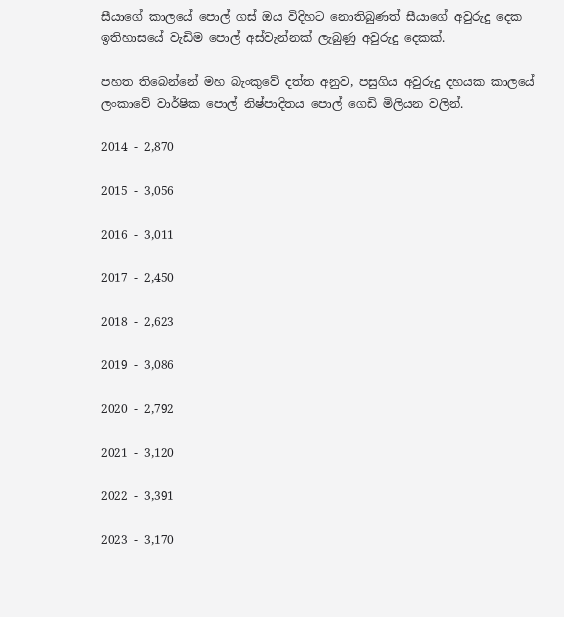සීයාගේ කාලයේ පොල් ගස් ඔය විදිහට නොතිබුණත් සීයාගේ අවුරුදු දෙක ඉතිහාසයේ වැඩිම පොල් අස්වැන්නක් ලැබුණු අවුරුදු දෙකක්.

පහත තිබෙන්නේ මහ බැංකුවේ දත්ත අනුව, පසුගිය අවුරුදු දහයක කාලයේ ලංකාවේ වාර්ෂික පොල් නිෂ්පාදිතය පොල් ගෙඩි මිලියන වලින්.

2014 - 2,870

2015 - 3,056

2016 - 3,011

2017 - 2,450

2018 - 2,623

2019 - 3,086

2020 - 2,792

2021 - 3,120

2022 - 3,391

2023 - 3,170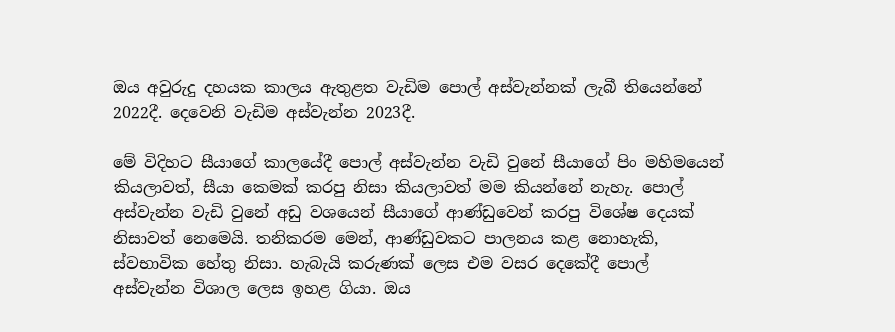ඔය අවුරුදු දහයක කාලය ඇතුළත වැඩිම පොල් අස්වැන්නක් ලැබී තියෙන්නේ 2022දී. දෙවෙනි වැඩිම අස්වැන්න 2023දී.

මේ විදිහට සීයාගේ කාලයේදී පොල් අස්වැන්න වැඩි වුනේ සීයාගේ පිං මහිමයෙන් කියලාවත්, සීයා කෙමක් කරපු නිසා කියලාවත් මම කියන්නේ නැහැ. පොල් අස්වැන්න වැඩි වුනේ අඩු වශයෙන් සීයාගේ ආණ්ඩුවෙන් කරපු විශේෂ දෙයක් නිසාවත් නෙමෙයි. තනිකරම මෙන්, ආණ්ඩුවකට පාලනය කළ නොහැකි, ස්වභාවික හේතු නිසා. හැබැයි කරුණක් ලෙස එම වසර දෙකේදී පොල් අස්වැන්න විශාල ලෙස ඉහළ ගියා. ඔය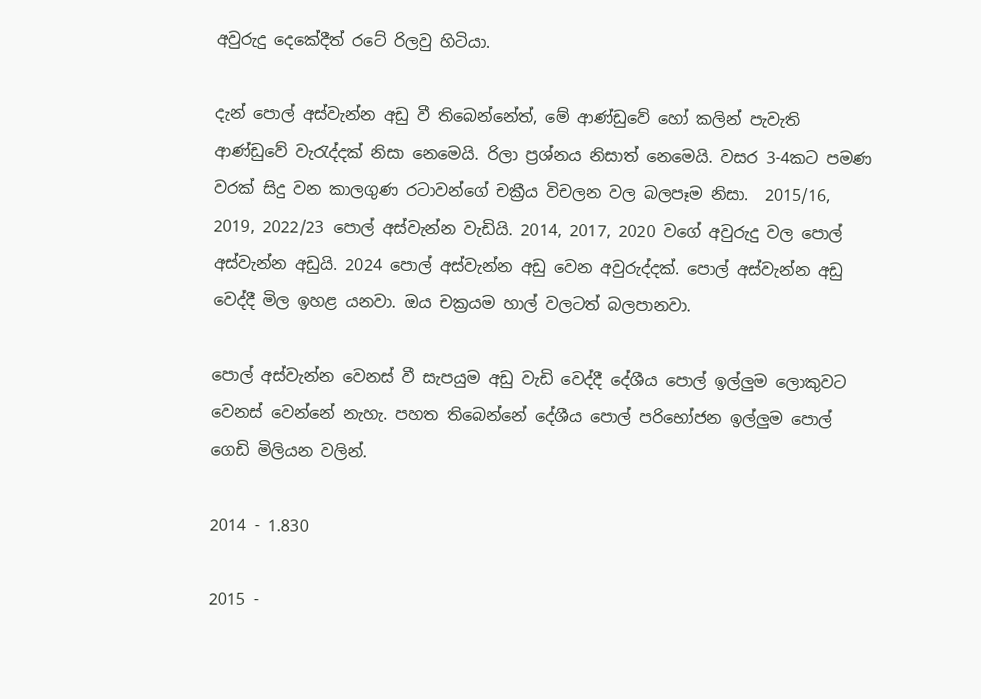අවුරුදු දෙකේදීත් රටේ රිලවු හිටියා.

දැන් පොල් අස්වැන්න අඩු වී තිබෙන්නේත්, මේ ආණ්ඩුවේ හෝ කලින් පැවැති ආණ්ඩුවේ වැරැද්දක් නිසා නෙමෙයි. රිලා ප්‍රශ්නය නිසාත් නෙමෙයි. වසර 3-4කට පමණ වරක් සිදු වන කාලගුණ රටාවන්ගේ චක්‍රීය විචලන වල බලපෑම නිසා.  2015/16, 2019, 2022/23 පොල් අස්වැන්න වැඩියි. 2014, 2017, 2020 වගේ අවුරුදු වල පොල් අස්වැන්න අඩුයි. 2024 පොල් අස්වැන්න අඩු වෙන අවුරුද්දක්. පොල් අස්වැන්න අඩු වෙද්දී මිල ඉහළ යනවා. ඔය චක්‍රයම හාල් වලටත් බලපානවා.

පොල් අස්වැන්න වෙනස් වී සැපයුම අඩු වැඩි වෙද්දී දේශීය පොල් ඉල්ලුම ලොකුවට වෙනස් වෙන්නේ නැහැ. පහත තිබෙන්නේ දේශීය පොල් පරිභෝජන ඉල්ලුම පොල් ගෙඩි මිලියන වලින්.

2014 - 1.830

2015 -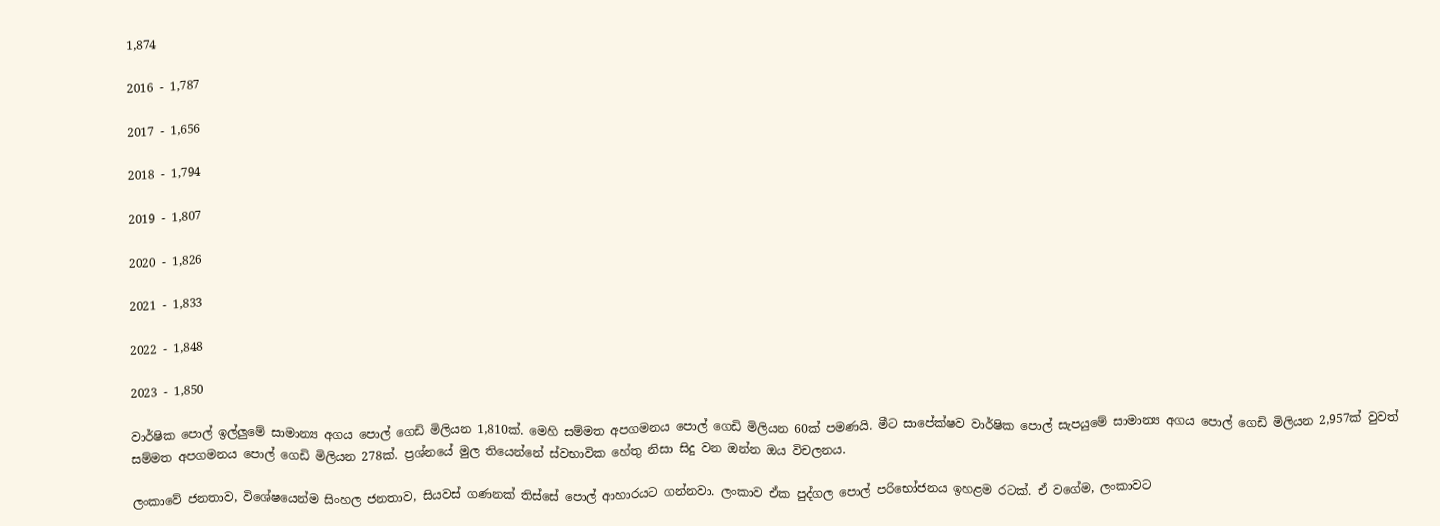1,874

2016 - 1,787

2017 - 1,656

2018 - 1,794

2019 - 1,807

2020 - 1,826

2021 - 1,833

2022 - 1,848

2023 - 1,850

වාර්ෂික පොල් ඉල්ලුමේ සාමාන්‍ය අගය පොල් ගෙඩි මිලියන 1,810ක්. මෙහි සම්මත අපගමනය පොල් ගෙඩි මිලියන 60ක් පමණයි. මීට සාපේක්ෂව වාර්ෂික පොල් සැපයුමේ සාමාන්‍ය අගය පොල් ගෙඩි මිලියන 2,957ක් වුවත් සම්මත අපගමනය පොල් ගෙඩි මිලියන 278ක්. ප්‍රශ්නයේ මුල තියෙන්නේ ස්වභාවික හේතු නිසා සිදු වන ඔන්න ඔය විචලනය.

ලංකාවේ ජනතාව, විශේෂයෙන්ම සිංහල ජනතාව, සියවස් ගණනක් තිස්සේ පොල් ආහාරයට ගන්නවා. ලංකාව ඒක පුද්ගල පොල් පරිභෝජනය ඉහළම රටක්. ඒ වගේම, ලංකාවට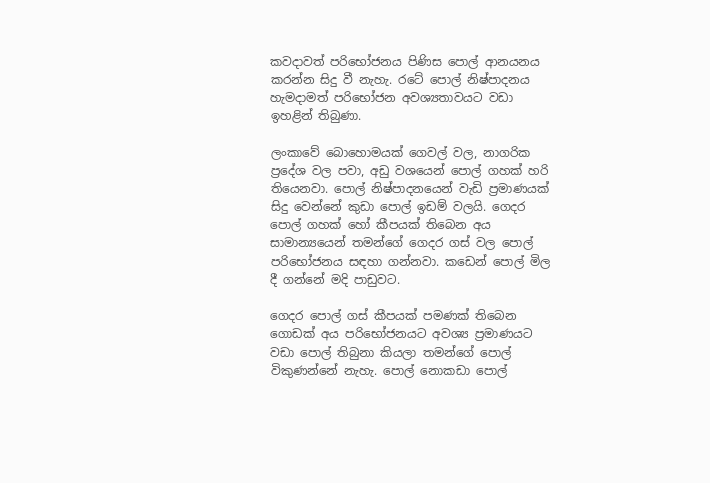කවදාවත් පරිභෝජනය පිණිස පොල් ආනයනය කරන්න සිදු වී නැහැ. රටේ පොල් නිෂ්පාදනය හැමදාමත් පරිභෝජන අවශ්‍යතාවයට වඩා ඉහළින් තිබුණා.

ලංකාවේ බොහොමයක් ගෙවල් වල, නාගරික ප්‍රදේශ වල පවා, අඩු වශයෙන් පොල් ගහක් හරි තියෙනවා. පොල් නිෂ්පාදනයෙන් වැඩි ප්‍රමාණයක් සිදු වෙන්නේ කුඩා පොල් ඉඩම් වලයි. ගෙදර පොල් ගහක් හෝ කීපයක් තිබෙන අය සාමාන්‍යයෙන් තමන්ගේ ගෙදර ගස් වල පොල් පරිභෝජනය සඳහා ගන්නවා. කඩෙන් පොල් මිල දී ගන්නේ මදි පාඩුවට.

ගෙදර පොල් ගස් කීපයක් පමණක් තිබෙන ගොඩක් අය පරිභෝජනයට අවශ්‍ය ප්‍රමාණයට වඩා පොල් තිබුනා කියලා තමන්ගේ පොල් විකුණන්නේ නැහැ. පොල් නොකඩා පොල්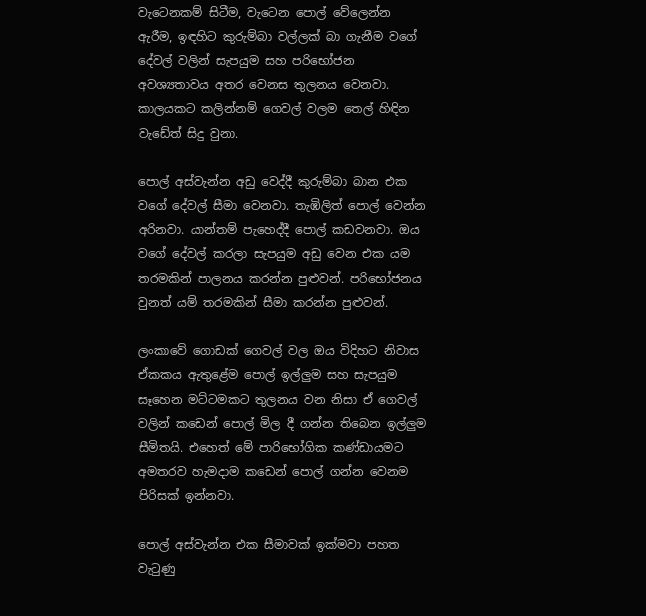වැටෙනකම් සිටීම, වැටෙන පොල් වේලෙන්න ඇරීම, ඉඳහිට කුරුම්බා වල්ලක් බා ගැනීම වගේ දේවල් වලින් සැපයුම සහ පරිභෝජන අවශ්‍යතාවය අතර වෙනස තුලනය වෙනවා. කාලයකට කලින්නම් ගෙවල් වලම තෙල් හිඳින වැඩේත් සිදු වුනා.

පොල් අස්වැන්න අඩු වෙද්දී කුරුම්බා බාන එක වගේ දේවල් සීමා වෙනවා. තැඹිලිත් පොල් වෙන්න අරිනවා. යාන්තම් පැහෙද්දී පොල් කඩවනවා. ඔය වගේ දේවල් කරලා සැපයුම අඩු වෙන එක යම තරමකින් පාලනය කරන්න පුළුවන්. පරිභෝජනය වුනත් යම් තරමකින් සීමා කරන්න පුළුවන්.

ලංකාවේ ගොඩක් ගෙවල් වල ඔය විදිහට නිවාස ඒකකය ඇතුළේම පොල් ඉල්ලුම සහ සැපයුම සෑහෙන මට්ටමකට තුලනය වන නිසා ඒ ගෙවල් වලින් කඩෙන් පොල් මිල දී ගන්න තිබෙන ඉල්ලුම සීමිතයි. එහෙත් මේ පාරිභෝගික කණ්ඩායමට අමතරව හැමදාම කඩෙන් පොල් ගන්න වෙනම පිරිසක් ඉන්නවා.

පොල් අස්වැන්න එක සීමාවක් ඉක්මවා පහත වැටුණු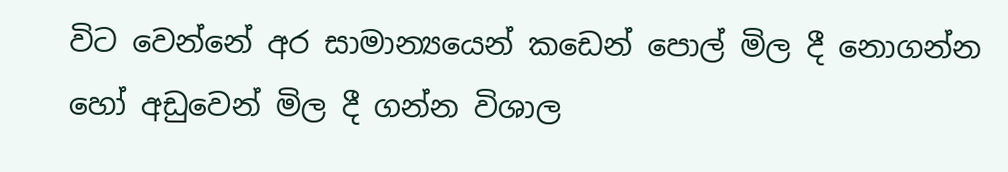විට වෙන්නේ අර සාමාන්‍යයෙන් කඩෙන් පොල් මිල දී නොගන්න හෝ අඩුවෙන් මිල දී ගන්න විශාල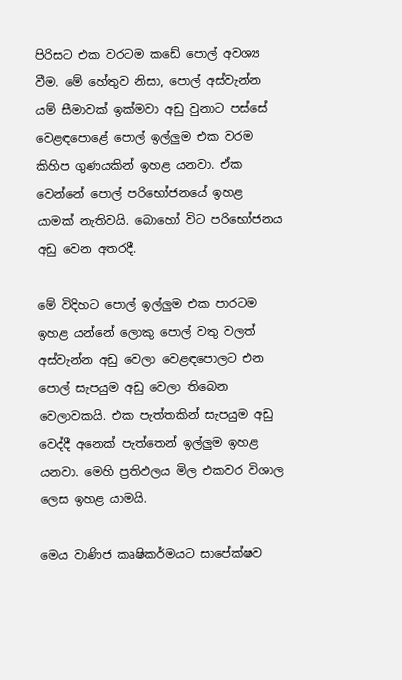පිරිසට එක වරටම කඩේ පොල් අවශ්‍ය වීම. මේ හේතුව නිසා, පොල් අස්වැන්න යම් සීමාවක් ඉක්මවා අඩු වුනාට පස්සේ වෙළඳපොළේ පොල් ඉල්ලුම එක වරම කිහිප ගුණයකින් ඉහළ යනවා. ඒක වෙන්නේ පොල් පරිභෝජනයේ ඉහළ යාමක් නැතිවයි. බොහෝ විට පරිභෝජනය අඩු වෙන අතරදී.

මේ විදිහට පොල් ඉල්ලුම එක පාරටම ඉහළ යන්නේ ලොකු පොල් වතු වලත් අස්වැන්න අඩු වෙලා වෙළඳපොලට එන පොල් සැපයුම අඩු වෙලා තිබෙන වෙලාවකයි. එක පැත්තකින් සැපයුම අඩු වෙද්දී අනෙක් පැත්තෙන් ඉල්ලුම ඉහළ යනවා. මෙහි ප්‍රතිඵලය මිල එකවර විශාල ලෙස ඉහළ යාමයි.

මෙය වාණිජ කෘෂිකර්මයට සාපේක්ෂව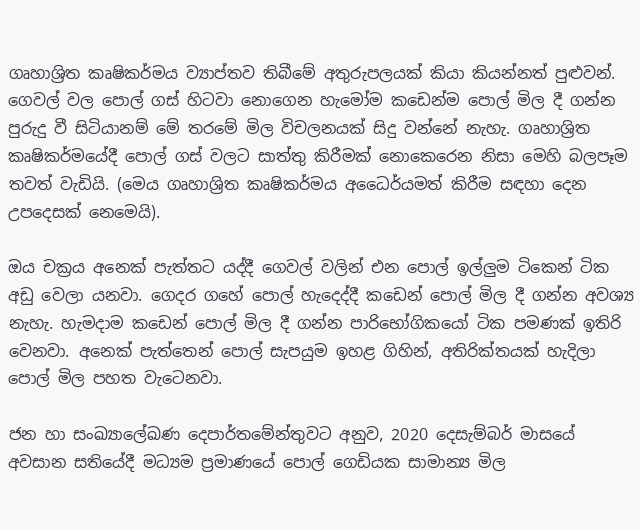ගෘහාශ්‍රිත කෘෂිකර්මය ව්‍යාප්තව තිබීමේ අතුරුපලයක් කියා කියන්නත් පුළුවන්. ගෙවල් වල පොල් ගස් හිටවා නොගෙන හැමෝම කඩෙන්ම පොල් මිල දී ගන්න පුරුදු වී සිටියානම් මේ තරමේ මිල විචලනයක් සිදු වන්නේ නැහැ. ගෘහාශ්‍රිත කෘෂිකර්මයේදී පොල් ගස් වලට සාත්තු කිරීමක් නොකෙරෙන නිසා මෙහි බලපෑම තවත් වැඩියි. (මෙය ගෘහාශ්‍රිත කෘෂිකර්මය අධෛර්යමත් කිරීම සඳහා දෙන උපදෙසක් නෙමෙයි).

ඔය චක්‍රය අනෙක් පැත්තට යද්දී ගෙවල් වලින් එන පොල් ඉල්ලුම ටිකෙන් ටික අඩු වෙලා යනවා. ගෙදර ගහේ පොල් හැදෙද්දී කඩෙන් පොල් මිල දී ගන්න අවශ්‍ය නැහැ. හැමදාම කඩෙන් පොල් මිල දී ගන්න පාරිභෝගිකයෝ ටික පමණක් ඉතිරි වෙනවා. අනෙක් පැත්තෙන් පොල් සැපයුම ඉහළ ගිහින්, අතිරික්තයක් හැදිලා පොල් මිල පහත වැටෙනවා.

ජන හා සංඛ්‍යාලේඛණ දෙපාර්තමේන්තුවට අනුව, 2020 දෙසැම්බර් මාසයේ අවසාන සතියේදී මධ්‍යම ප්‍රමාණයේ පොල් ගෙඩියක සාමාන්‍ය මිල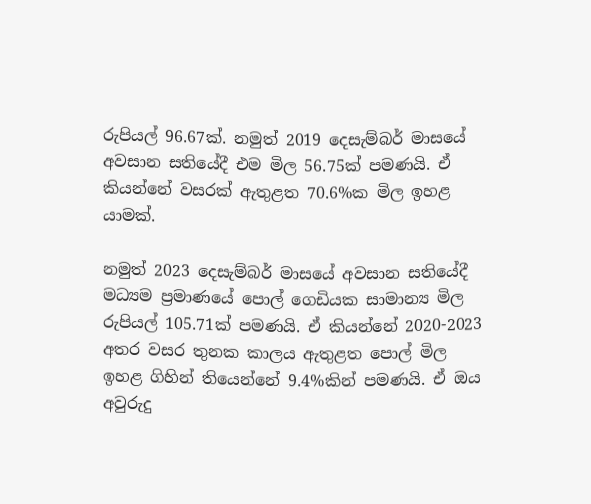රුපියල් 96.67ක්. නමුත් 2019 දෙසැම්බර් මාසයේ අවසාන සතියේදී එම මිල 56.75ක් පමණයි. ඒ කියන්නේ වසරක් ඇතුළත 70.6%ක මිල ඉහළ යාමක්.

නමුත් 2023 දෙසැම්බර් මාසයේ අවසාන සතියේදී මධ්‍යම ප්‍රමාණයේ පොල් ගෙඩියක සාමාන්‍ය මිල රුපියල් 105.71ක් පමණයි. ඒ කියන්නේ 2020-2023 අතර වසර තුනක කාලය ඇතුළත පොල් මිල ඉහළ ගිහින් තියෙන්නේ 9.4%කින් පමණයි. ඒ ඔය අවුරුදු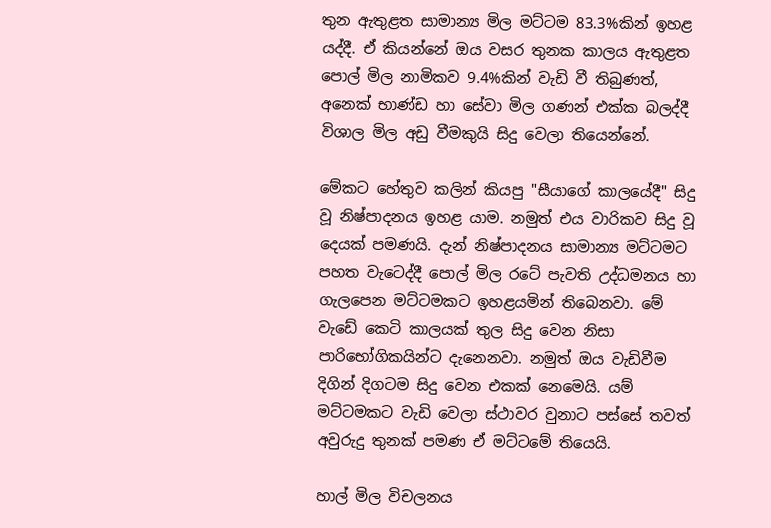තුන ඇතුළත සාමාන්‍ය මිල මට්ටම 83.3%කින් ඉහළ යද්දී. ඒ කියන්නේ ඔය වසර තුනක කාලය ඇතුළත පොල් මිල නාමිකව 9.4%කින් වැඩි වී තිබුණත්, අනෙක් භාණ්ඩ හා සේවා මිල ගණන් එක්ක බලද්දී විශාල මිල අඩු වීමකුයි සිදු වෙලා තියෙන්නේ.

මේකට හේතුව කලින් කියපු "සීයාගේ කාලයේදී" සිදු වූ නිෂ්පාදනය ඉහළ යාම. නමුත් එය වාරිකව සිදු වූ දෙයක් පමණයි. දැන් නිෂ්පාදනය සාමාන්‍ය මට්ටමට පහත වැටෙද්දී පොල් මිල රටේ පැවති උද්ධමනය හා ගැලපෙන මට්ටමකට ඉහළයමින් තිබෙනවා. මේ වැඩේ කෙටි කාලයක් තුල සිදු වෙන නිසා පාරිභෝගිකයින්ට දැනෙනවා. නමුත් ඔය වැඩිවීම දිගින් දිගටම සිදු වෙන එකක් නෙමෙයි. යම් මට්ටමකට වැඩි වෙලා ස්ථාවර වුනාට පස්සේ තවත් අවුරුදු තුනක් පමණ ඒ මට්ටමේ තියෙයි.

හාල් මිල විචලනය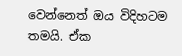වෙන්නෙත් ඔය විදිහටම තමයි. ඒක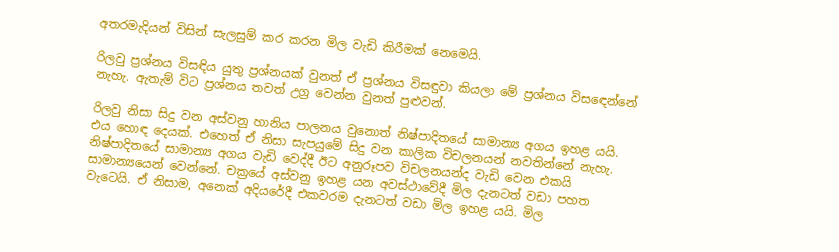අතරමැදියන් විසින් සැලසුම් කර කරන මිල වැඩි කිරීමක් නෙමෙයි.

රිලවු ප්‍රශ්නය විසඳිය යුතු ප්‍රශ්නයක් වුනත් ඒ ප්‍රශ්නය විසඳුවා කියලා මේ ප්‍රශ්නය විසඳෙන්නේ නැහැ. ඇතැම් විට ප්‍රශ්නය තවත් උග්‍ර වෙන්න වුනත් පුළුවන්.

රිලවු නිසා සිදු වන අස්වනු හානිය පාලනය වුනොත් නිෂ්පාදිතයේ සාමාන්‍ය අගය ඉහළ යයි. එය හොඳ දෙයක්. එහෙත් ඒ නිසා සැපයුමේ සිදු වන කාලික විචලනයන් නවතින්නේ නැහැ. නිෂ්පාදිතයේ සාමාන්‍ය අගය වැඩි වෙද්දී ඊට අනුරූපව විචලනයන්ද වැඩි වෙන එකයි සාමාන්‍යයෙන් වෙන්නේ. චක්‍රයේ අස්වනු ඉහළ යන අවස්ථාවේදී මිල දැනටත් වඩා පහත වැටෙයි. ඒ නිසාම, අනෙක් අදියරේදී එකවරම දැනටත් වඩා මිල ඉහළ යයි. මිල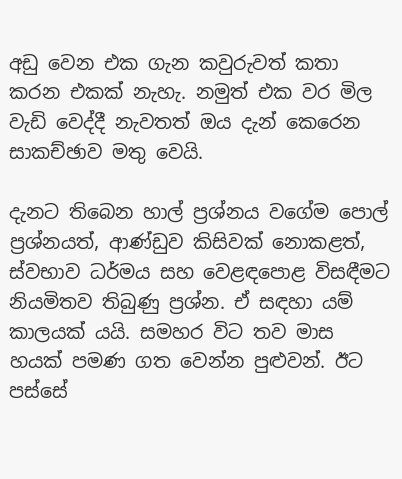අඩු වෙන එක ගැන කවුරුවත් කතා කරන එකක් නැහැ. නමුත් එක වර මිල වැඩි වෙද්දී නැවතත් ඔය දැන් කෙරෙන සාකච්ඡාව මතු වෙයි.

දැනට තිබෙන හාල් ප්‍රශ්නය වගේම පොල් ප්‍රශ්නයත්, ආණ්ඩුව කිසිවක් නොකළත්, ස්වභාව ධර්මය සහ වෙළඳපොළ විසඳීමට නියමිතව තිබුණු ප්‍රශ්න. ඒ සඳහා යම් කාලයක් යයි. සමහර විට තව මාස හයක් පමණ ගත වෙන්න පුළුවන්. ඊට පස්සේ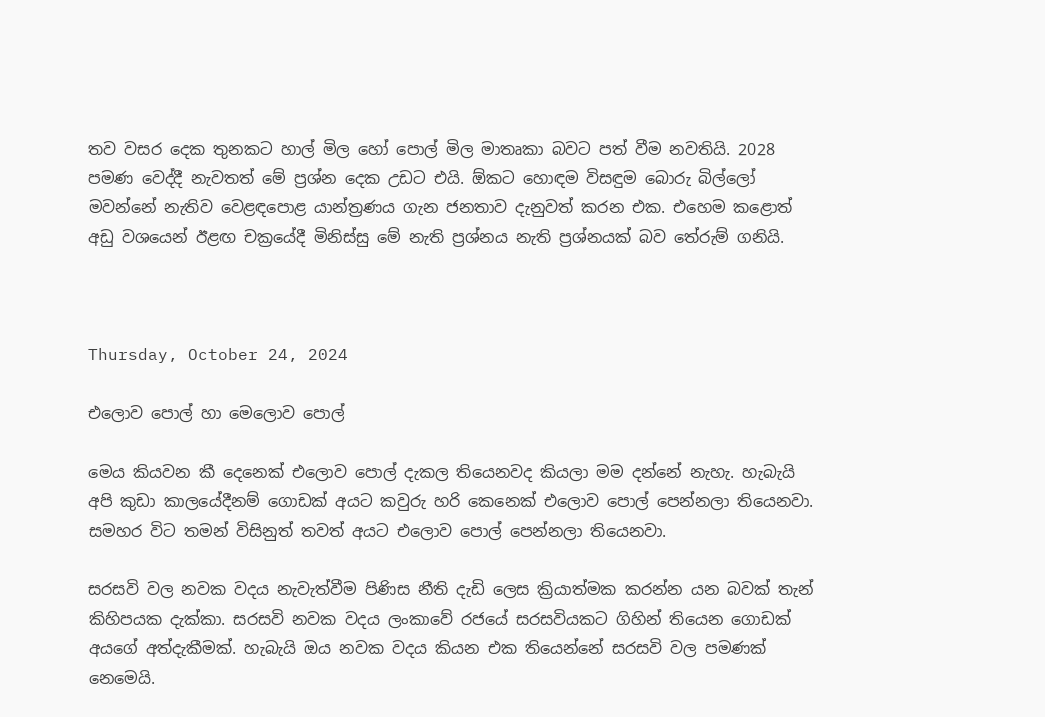තව වසර දෙක තුනකට හාල් මිල හෝ පොල් මිල මාතෘකා බවට පත් වීම නවතියි. 2028 පමණ වෙද්දී නැවතත් මේ ප්‍රශ්න දෙක උඩට එයි. ඕකට හොඳම විසඳුම බොරු බිල්ලෝ මවන්නේ නැතිව වෙළඳපොළ යාන්ත්‍රණය ගැන ජනතාව දැනුවත් කරන එක. එහෙම කළොත් අඩු වශයෙන් ඊළඟ චක්‍රයේදී මිනිස්සු මේ නැති ප්‍රශ්නය නැති ප්‍රශ්නයක් බව තේරුම් ගනියි.



Thursday, October 24, 2024

එලොව පොල් හා මෙලොව පොල්

මෙය කියවන කී දෙනෙක් එලොව පොල් දැකල තියෙනවද කියලා මම දන්නේ නැහැ. හැබැයි අපි කුඩා කාලයේදීනම් ගොඩක් අයට කවුරු හරි කෙනෙක් එලොව පොල් පෙන්නලා තියෙනවා. සමහර විට තමන් විසිනුත් තවත් අයට එලොව පොල් පෙන්නලා තියෙනවා.

සරසවි වල නවක වදය නැවැත්වීම පිණිස නීති දැඩි ලෙස ක්‍රියාත්මක කරන්න යන බවක් තැන් කිහිපයක දැක්කා. සරසවි නවක වදය ලංකාවේ රජයේ සරසවියකට ගිහින් තියෙන ගොඩක් අයගේ අත්දැකීමක්. හැබැයි ඔය නවක වදය කියන එක තියෙන්නේ සරසවි වල පමණක් නෙමෙයි.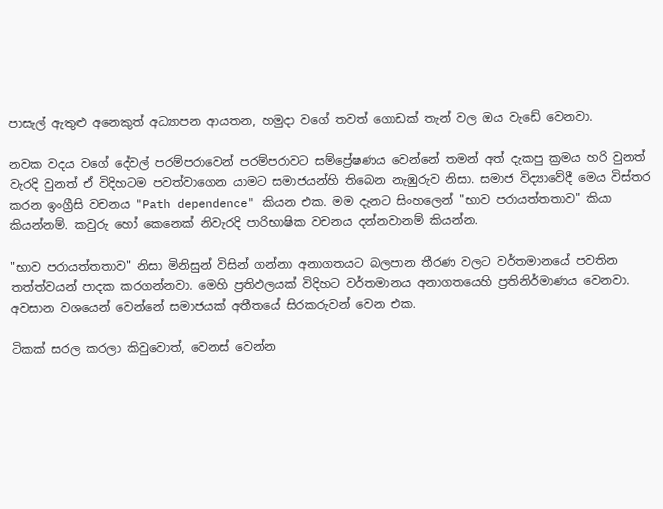පාසැල් ඇතුළු අනෙකුත් අධ්‍යාපන ආයතන, හමුදා වගේ තවත් ගොඩක් තැන් වල ඔය වැඩේ වෙනවා.

නවක වදය වගේ දේවල් පරම්පරාවෙන් පරම්පරාවට සම්ප්‍රේෂණය වෙන්නේ තමන් අත් දැකපු ක්‍රමය හරි වුනත් වැරදි වුනත් ඒ විදිහටම පවත්වාගෙන යාමට සමාජයන්හි තිබෙන නැඹුරුව නිසා. සමාජ විද්‍යාවේදී මෙය විස්තර කරන ඉංග්‍රීසි වචනය "Path dependence" කියන එක. මම දැනට සිංහලෙන් "භාව පරායත්තතාව" කියා කියන්නම්. කවුරු හෝ කෙනෙක් නිවැරදි පාරිභාෂික වචනය දන්නවානම් කියන්න.

"භාව පරායත්තතාව" නිසා මිනිසුන් විසින් ගන්නා අනාගතයට බලපාන තීරණ වලට වර්තමානයේ පවතින තත්ත්වයන් පාදක කරගන්නවා. මෙහි ප්‍රතිඵලයක් විදිහට වර්තමානය අනාගතයෙහි ප්‍රතිනිර්මාණය වෙනවා. අවසාන වශයෙන් වෙන්නේ සමාජයක් අතීතයේ සිරකරුවන් වෙන එක.

ටිකක් සරල කරලා කිවුවොත්, වෙනස් වෙන්න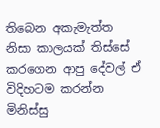තිබෙන අකැමැත්ත නිසා කාලයක් තිස්සේ කරගෙන ආපු දේවල් ඒ විදිහටම කරන්න මිනිස්සු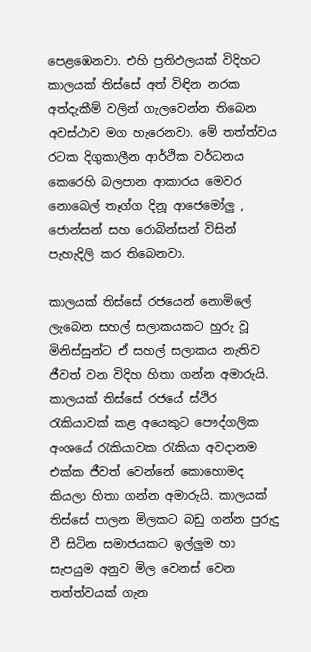පෙළඹෙනවා. එහි ප්‍රතිඵලයක් විදිහට කාලයක් තිස්සේ අත් විඳින නරක අත්දැකීම් වලින් ගැලවෙන්න තිබෙන අවස්ථාව මග හැරෙනවා. මේ තත්ත්වය රටක දිගුකාලීන ආර්ථික වර්ධනය කෙරෙහි බලපාන ආකාරය මෙවර නොබෙල් තෑග්ග දිනූ ආජෙමෝලු , ජොන්සන් සහ රොබින්සන් විසින් පැහැදිලි කර තිබෙනවා.

කාලයක් තිස්සේ රජයෙන් නොමිලේ ලැබෙන සහල් සලාකයකට හුරු වූ මිනිස්සුන්ට ඒ සහල් සලාකය නැතිව ජීවත් වන විදිහ හිතා ගන්න අමාරුයි. කාලයක් තිස්සේ රජයේ ස්ථිර රැකියාවක් කළ අයෙකුට පෞද්ගලික අංශයේ රැකියාවක රැකියා අවදානම එක්ක ජීවත් වෙන්නේ කොහොමද කියලා හිතා ගන්න අමාරුයි. කාලයක් තිස්සේ පාලන මිලකට බඩු ගන්න පුරුදු වී සිටින සමාජයකට ඉල්ලුම හා සැපයුම අනුව මිල වෙනස් වෙන තත්ත්වයක් ගැන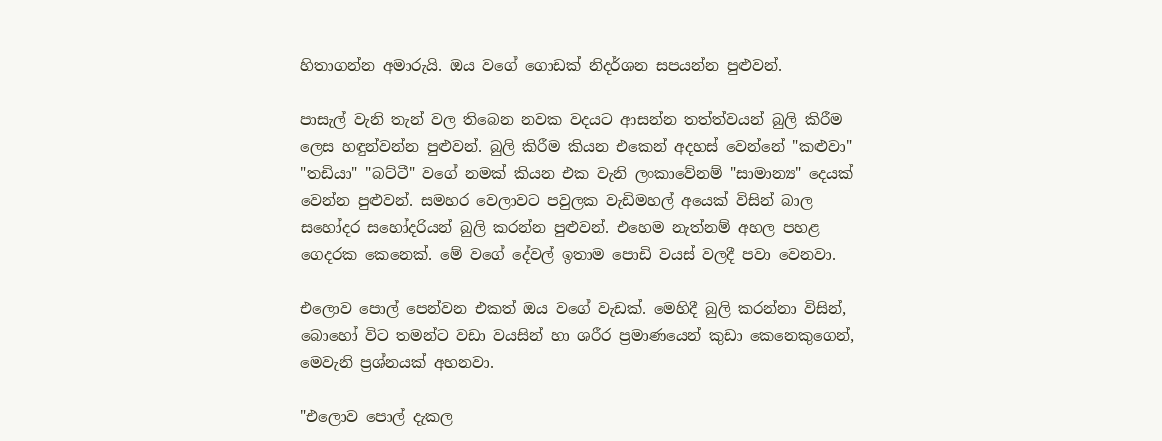හිතාගන්න අමාරුයි. ඔය වගේ ගොඩක් නිදර්ශන සපයන්න පුළුවන්.

පාසැල් වැනි තැන් වල තිබෙන නවක වදයට ආසන්න තත්ත්වයන් බුලි කිරීම ලෙස හඳුන්වන්න පුළුවන්. බුලි කිරීම කියන එකෙන් අදහස් වෙන්නේ "කළුවා" "තඩියා" "බට්ටී" වගේ නමක් කියන එක වැනි ලංකාවේනම් "සාමාන්‍ය" දෙයක් වෙන්න පුළුවන්. සමහර වෙලාවට පවුලක වැඩිමහල් අයෙක් විසින් බාල සහෝදර සහෝදරියන් බුලි කරන්න පුළුවන්. එහෙම නැත්නම් අහල පහළ ගෙදරක කෙනෙක්. මේ වගේ දේවල් ඉතාම පොඩි වයස් වලදී පවා වෙනවා.

එලොව පොල් පෙන්වන එකත් ඔය වගේ වැඩක්. මෙහිදී බුලි කරන්නා විසින්, බොහෝ විට තමන්ට වඩා වයසින් හා ශරීර ප්‍රමාණයෙන් කුඩා කෙනෙකුගෙන්, මෙවැනි ප්‍රශ්නයක් අහනවා.

"එලොව පොල් දැකල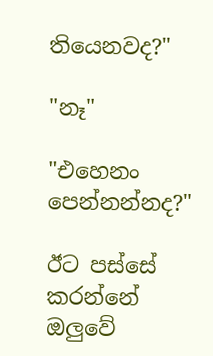තියෙනවද?"

"නෑ"

"එහෙනං පෙන්නන්නද?"

ඊට පස්සේ කරන්නේ ඔලුවේ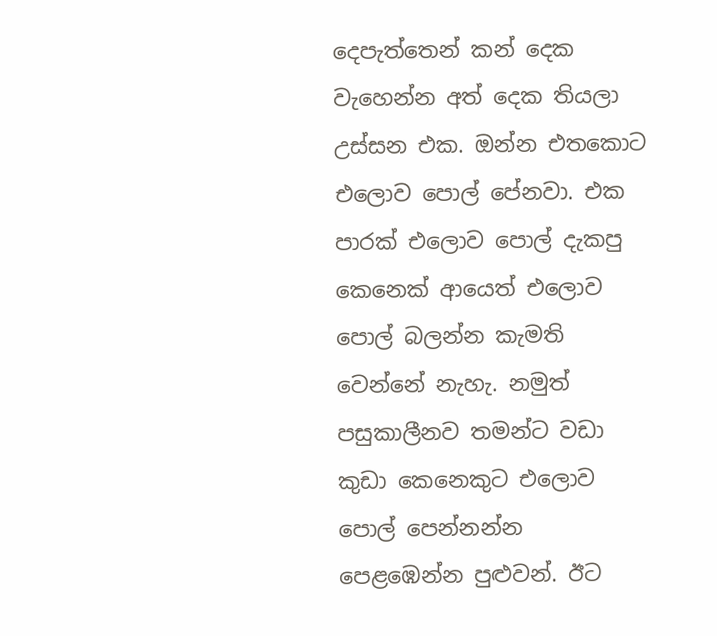දෙපැත්තෙන් කන් දෙක වැහෙන්න අත් දෙක තියලා උස්සන එක. ඔන්න එතකොට එලොව පොල් පේනවා. එක පාරක් එලොව පොල් දැකපු කෙනෙක් ආයෙත් එලොව පොල් බලන්න කැමති වෙන්නේ නැහැ. නමුත් පසුකාලීනව තමන්ට වඩා කුඩා කෙනෙකුට එලොව පොල් පෙන්නන්න පෙළඹෙන්න පුළුවන්. ඊට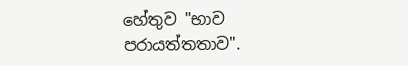හේතුව "භාව පරායත්තතාව".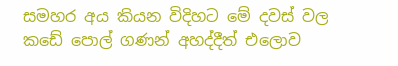සමහර අය කියන විදිහට මේ දවස් වල කඩේ පොල් ගණන් අහද්දීත් එලොව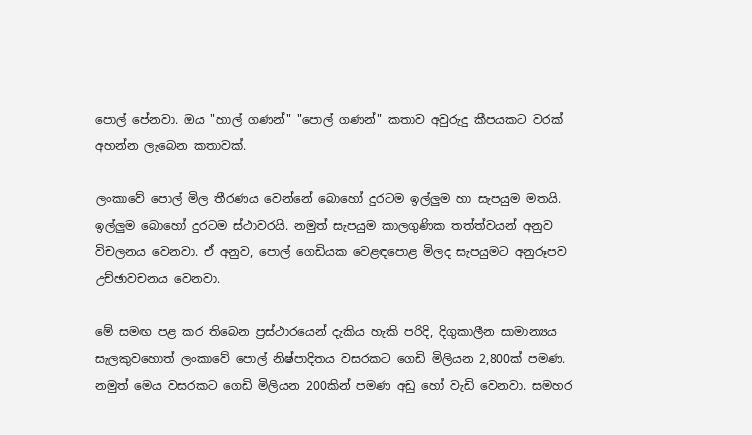පොල් පේනවා. ඔය "හාල් ගණන්" "පොල් ගණන්" කතාව අවුරුදු කීපයකට වරක් අහන්න ලැබෙන කතාවක්.

ලංකාවේ පොල් මිල තීරණය වෙන්නේ බොහෝ දුරටම ඉල්ලුම හා සැපයුම මතයි. ඉල්ලුම බොහෝ දුරටම ස්ථාවරයි. නමුත් සැපයුම කාලගුණික තත්ත්වයන් අනුව විචලනය වෙනවා. ඒ අනුව, පොල් ගෙඩියක වෙළඳපොළ මිලද සැපයුමට අනුරූපව උච්ඡාවචනය වෙනවා.

මේ සමඟ පළ කර තිබෙන ප්‍රස්ථාරයෙන් දැකිය හැකි පරිදි, දිගුකාලීන සාමාන්‍යය සැලකුවහොත් ලංකාවේ පොල් නිෂ්පාදිතය වසරකට ගෙඩි මිලියන 2,800ක් පමණ. නමුත් මෙය වසරකට ගෙඩි මිලියන 200කින් පමණ අඩු හෝ වැඩි වෙනවා. සමහර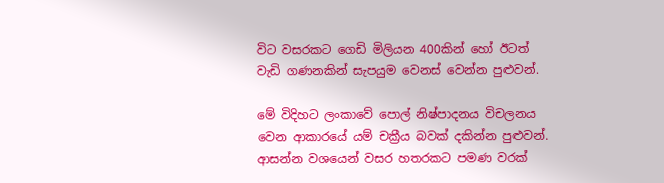විට වසරකට ගෙඩි මිලියන 400කින් හෝ ඊටත් වැඩි ගණනකින් සැපයුම වෙනස් වෙන්න පුළුවන්.

මේ විදිහට ලංකාවේ පොල් නිෂ්පාදනය විචලනය වෙන ආකාරයේ යම් චක්‍රීය බවක් දකින්න පුළුවන්. ආසන්න වශයෙන් වසර හතරකට පමණ වරක්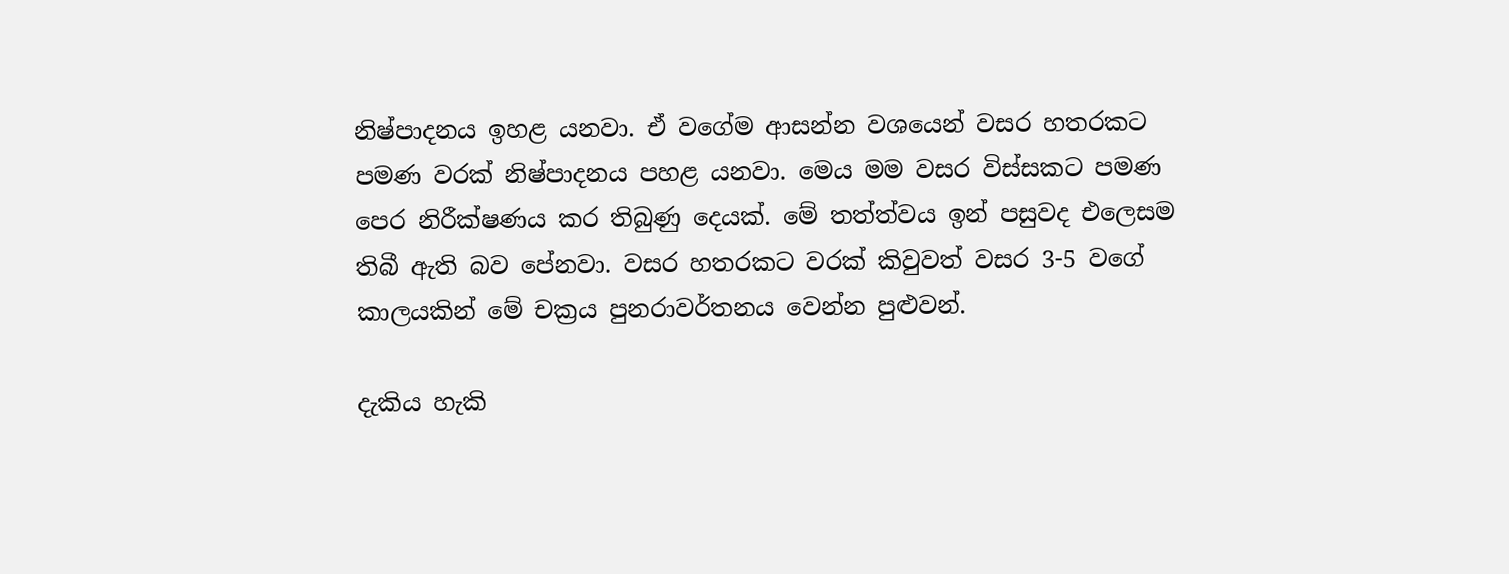නිෂ්පාදනය ඉහළ යනවා. ඒ වගේම ආසන්න වශයෙන් වසර හතරකට පමණ වරක් නිෂ්පාදනය පහළ යනවා. මෙය මම වසර විස්සකට පමණ පෙර නිරීක්ෂණය කර තිබුණු දෙයක්. මේ තත්ත්වය ඉන් පසුවද එලෙසම තිබී ඇති බව පේනවා. වසර හතරකට වරක් කිවුවත් වසර 3-5 වගේ කාලයකින් මේ චක්‍රය පුනරාවර්තනය වෙන්න පුළුවන්.

දැකිය හැකි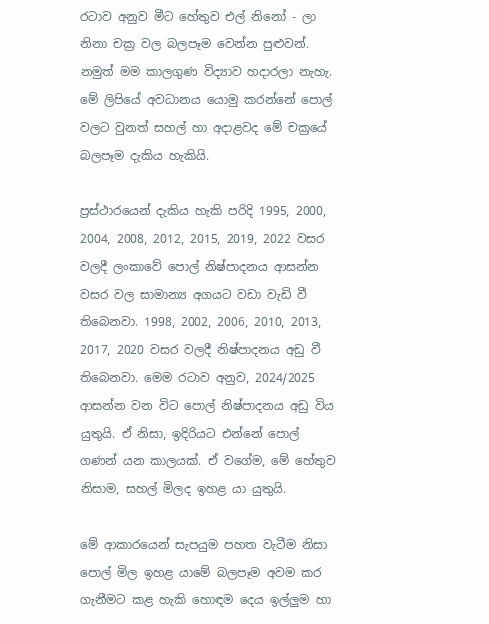රටාව අනුව මීට හේතුව එල් නිනෝ - ලා නිනා චක්‍ර වල බලපෑම වෙන්න පුළුවන්. නමුත් මම කාලගුණ විද්‍යාව හදාරලා නැහැ. මේ ලිපියේ අවධානය යොමු කරන්නේ පොල් වලට වුනත් සහල් හා අදාළවද මේ චක්‍රයේ බලපෑම දැකිය හැකියි.

ප්‍රස්ථාරයෙන් දැකිය හැකි පරිදි 1995, 2000, 2004, 2008, 2012, 2015, 2019, 2022 වසර වලදී ලංකාවේ පොල් නිෂ්පාදනය ආසන්න වසර වල සාමාන්‍ය අගයට වඩා වැඩි වී තිබෙනවා. 1998, 2002, 2006, 2010, 2013, 2017, 2020 වසර වලදී නිෂ්පාදනය අඩු වී තිබෙනවා. මෙම රටාව අනුව, 2024/2025 ආසන්න වන විට පොල් නිෂ්පාදනය අඩු විය යුතුයි. ඒ නිසා, ඉදිරියට එන්නේ පොල් ගණන් යන කාලයක්. ඒ වගේම, මේ හේතුව නිසාම, සහල් මිලද ඉහළ යා යුතුයි.

මේ ආකාරයෙන් සැපයුම පහත වැටීම නිසා පොල් මිල ඉහළ යාමේ බලපෑම අවම කර ගැනීමට කළ හැකි හොඳම දෙය ඉල්ලුම හා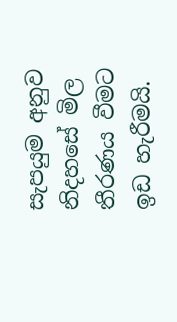සැපයුම අනුව නිදහසේ මිල තීරණය වීමට ඉඩ හැරීමයි.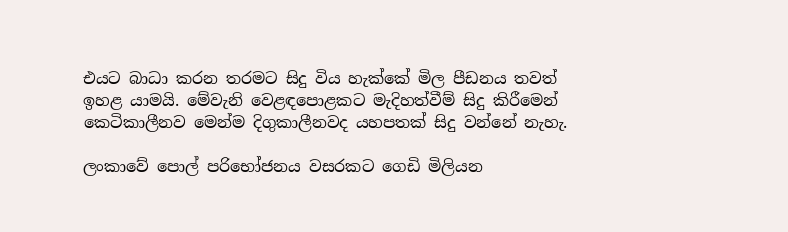එයට බාධා කරන තරමට සිදු විය හැක්කේ මිල පීඩනය තවත් ඉහළ යාමයි. මේවැනි වෙළඳපොළකට මැදිහත්වීම් සිදු කිරීමෙන් කෙටිකාලීනව මෙන්ම දිගුකාලීනවද යහපතක් සිදු වන්නේ නැහැ.

ලංකාවේ පොල් පරිභෝජනය වසරකට ගෙඩි මිලියන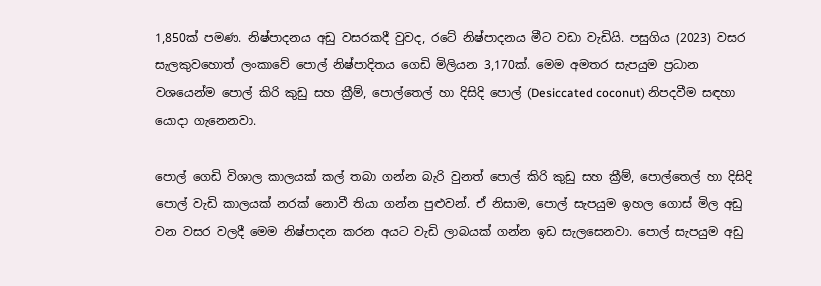1,850ක් පමණ. නිෂ්පාදනය අඩු වසරකදී වුවද, රටේ නිෂ්පාදනය මීට වඩා වැඩියි. පසුගිය (2023) වසර සැලකුවහොත් ලංකාවේ පොල් නිෂ්පාදිතය ගෙඩි මිලියන 3,170ක්. මෙම අමතර සැපයුම ප්‍රධාන වශයෙන්ම පොල් කිරි කුඩු සහ ක්‍රීම්, පොල්තෙල් හා දිසිදි පොල් (Desiccated coconut) නිපදවීම සඳහා යොදා ගැනෙනවා.

පොල් ගෙඩි විශාල කාලයක් කල් තබා ගන්න බැරි වුනත් පොල් කිරි කුඩු සහ ක්‍රීම්, පොල්තෙල් හා දිසිදි පොල් වැඩි කාලයක් නරක් නොවී තියා ගන්න පුළුවන්. ඒ නිසාම, පොල් සැපයුම ඉහල ගොස් මිල අඩු වන වසර වලදී මෙම නිෂ්පාදන කරන අයට වැඩි ලාබයක් ගන්න ඉඩ සැලසෙනවා. පොල් සැපයුම අඩු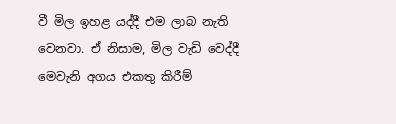වී මිල ඉහළ යද්දී එම ලාබ නැති වෙනවා. ඒ නිසාම, මිල වැඩි වෙද්දී මෙවැනි අගය එකතු කිරීම්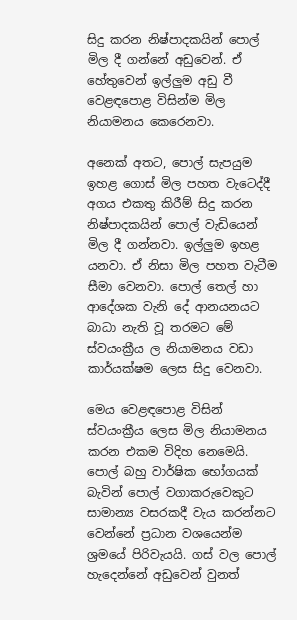සිදු කරන නිෂ්පාදකයින් පොල් මිල දී ගන්නේ අඩුවෙන්. ඒ හේතුවෙන් ඉල්ලුම අඩු වී වෙළඳපොළ විසින්ම මිල නියාමනය කෙරෙනවා.

අනෙක් අතට, පොල් සැපයුම ඉහළ ගොස් මිල පහත වැටෙද්දී අගය එකතු කිරීම් සිදු කරන නිෂ්පාදකයින් පොල් වැඩියෙන් මිල දී ගන්නවා. ඉල්ලුම ඉහළ යනවා. ඒ නිසා මිල පහත වැටීම සීමා වෙනවා. පොල් තෙල් හා ආදේශක වැනි දේ ආනයනයට බාධා නැති වූ තරමට මේ ස්වයංක්‍රීය ල නියාමනය වඩා කාර්යක්ෂම ලෙස සිදු වෙනවා.

මෙය වෙළඳපොළ විසින් ස්වයංක්‍රීය ලෙස මිල නියාමනය කරන එකම විදිහ නෙමෙයි. පොල් බහු වාර්ෂික භෝගයක් බැවින් පොල් වගාකරුවෙකුට සාමාන්‍ය වසරකදී වැය කරන්නට වෙන්නේ ප්‍රධාන වශයෙන්ම ශ්‍රමයේ පිරිවැයයි. ගස් වල පොල් හැදෙන්නේ අඩුවෙන් වුනත්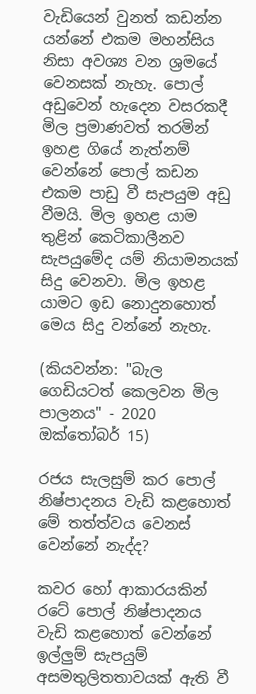වැඩියෙන් වුනත් කඩන්න යන්නේ එකම මහන්සිය නිසා අවශ්‍ය වන ශ්‍රමයේ වෙනසක් නැහැ. පොල් අඩුවෙන් හැදෙන වසරකදී මිල ප්‍රමාණවත් තරමින් ඉහළ ගියේ නැත්නම් වෙන්නේ පොල් කඩන එකම පාඩු වී සැපයුම අඩු වීමයි. මිල ඉහළ යාම තුළින් කෙටිකාලීනව සැපයුමේද යම් නියාමනයක් සිදු වෙනවා. මිල ඉහළ යාමට ඉඩ නොදුනහොත් මෙය සිදු වන්නේ නැහැ.

(කියවන්න: "බැල ගෙඩියටත් කෙලවන මිල පාලනය" - 2020 ඔක්තෝබර් 15)

රජය සැලසුම් කර පොල් නිෂ්පාදනය වැඩි කළහොත් මේ තත්ත්වය වෙනස් වෙන්නේ නැද්ද?

කවර හෝ ආකාරයකින් රටේ පොල් නිෂ්පාදනය වැඩි කළහොත් වෙන්නේ ඉල්ලුම් සැපයුම් අසමතුලිතතාවයක් ඇති වී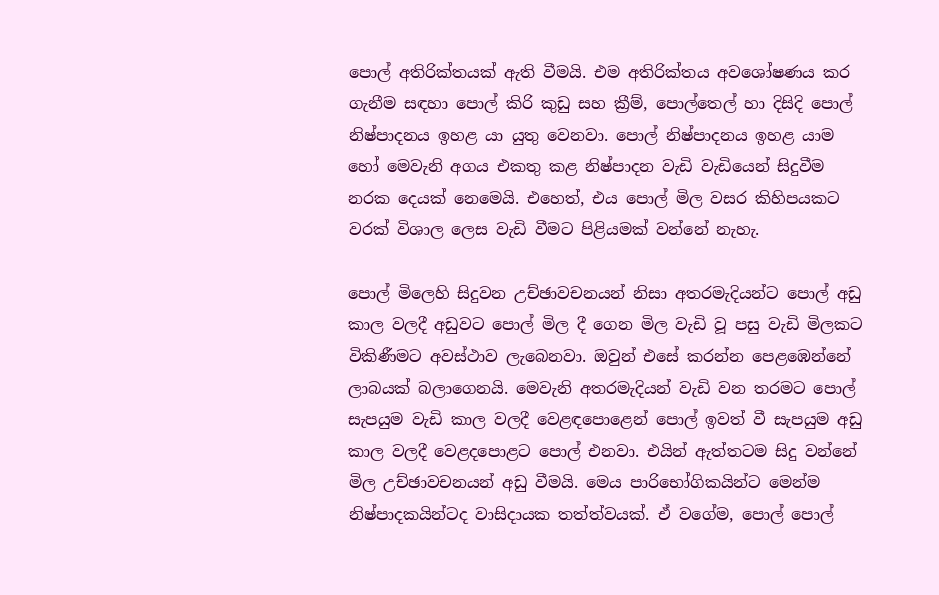පොල් අතිරික්තයක් ඇති වීමයි. එම අතිරික්තය අවශෝෂණය කර ගැනීම සඳහා පොල් කිරි කුඩු සහ ක්‍රීම්, පොල්තෙල් හා දිසිදි පොල් නිෂ්පාදනය ඉහළ යා යුතු වෙනවා. පොල් නිෂ්පාදනය ඉහළ යාම හෝ මෙවැනි අගය එකතු කළ නිෂ්පාදන වැඩි වැඩියෙන් සිදුවීම නරක දෙයක් නෙමෙයි. එහෙත්, එය පොල් මිල වසර කිහිපයකට වරක් විශාල ලෙස වැඩි වීමට පිළියමක් වන්නේ නැහැ.

පොල් මිලෙහි සිදුවන උච්ඡාවචනයන් නිසා අතරමැදියන්ට පොල් අඩු කාල වලදී අඩුවට පොල් මිල දී ගෙන මිල වැඩි වූ පසු වැඩි මිලකට විකිණීමට අවස්ථාව ලැබෙනවා. ඔවුන් එසේ කරන්න පෙළඹෙන්නේ ලාබයක් බලාගෙනයි. මෙවැනි අතරමැදියන් වැඩි වන තරමට පොල් සැපයුම වැඩි කාල වලදී වෙළඳපොළෙන් පොල් ඉවත් වී සැපයුම අඩු කාල වලදී වෙළදපොළට පොල් එනවා. එයින් ඇත්තටම සිදු වන්නේ මිල උච්ඡාවචනයන් අඩු වීමයි. මෙය පාරිභෝගිකයින්ට මෙන්ම නිෂ්පාදකයින්ටද වාසිදායක තත්ත්වයක්. ඒ වගේම, පොල් පොල්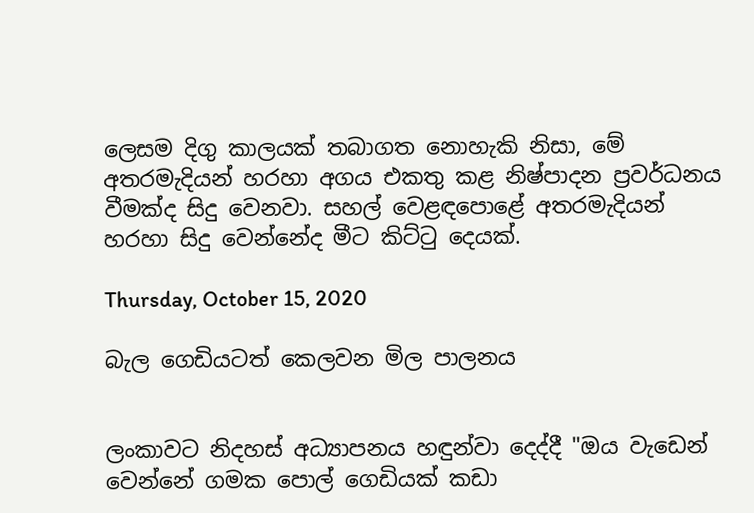ලෙසම දිගු කාලයක් තබාගත නොහැකි නිසා, මේ අතරමැදියන් හරහා අගය එකතු කළ නිෂ්පාදන ප්‍රවර්ධනය වීමක්ද සිදු වෙනවා. සහල් වෙළඳපොළේ අතරමැදියන් හරහා සිදු වෙන්නේද මීට කිට්ටු දෙයක්.

Thursday, October 15, 2020

බැල ගෙඩියටත් කෙලවන මිල පාලනය


ලංකාවට නිදහස් අධ්‍යාපනය හඳුන්වා දෙද්දී "ඔය වැඩෙන් වෙන්නේ ගමක පොල් ගෙඩියක් කඩා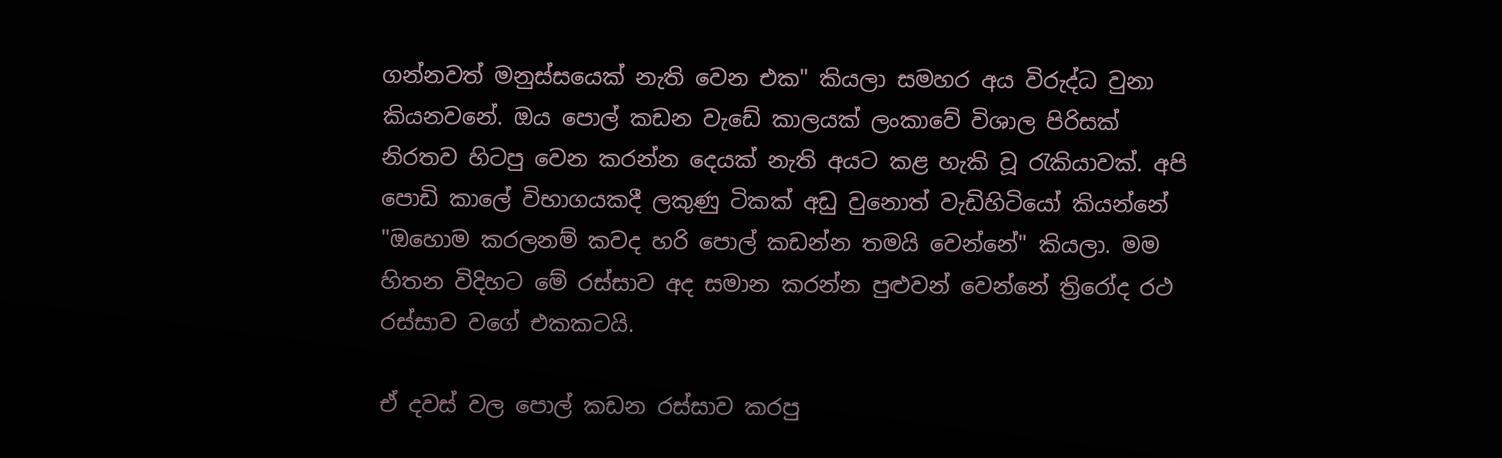ගන්නවත් මනුස්සයෙක් නැති වෙන එක" කියලා සමහර අය විරුද්ධ වුනා කියනවනේ. ඔය පොල් කඩන වැඩේ කාලයක් ලංකාවේ විශාල පිරිසක් නිරතව හිටපු වෙන කරන්න දෙයක් නැති අයට කළ හැකි වූ රැකියාවක්. අපි පොඩි කාලේ විභාගයකදී ලකුණු ටිකක් අඩු වුනොත් වැඩිහිටියෝ කියන්නේ "ඔහොම කරලනම් කවද හරි පොල් කඩන්න තමයි වෙන්නේ" කියලා. මම හිතන විදිහට මේ රස්සාව අද සමාන කරන්න පුළුවන් වෙන්නේ ත්‍රිරෝද රථ රස්සාව වගේ එකකටයි.

ඒ දවස් වල පොල් කඩන රස්සාව කරපු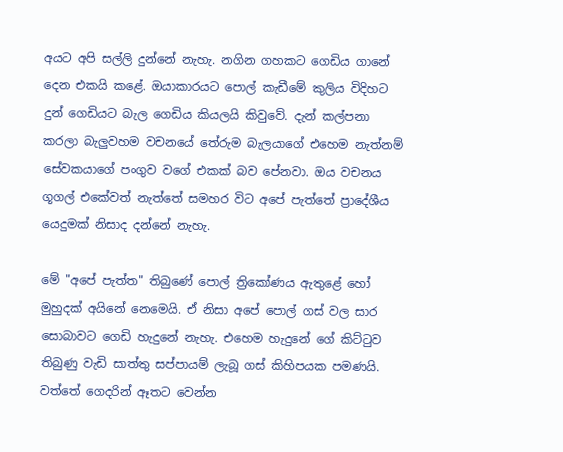අයට අපි සල්ලි දුන්නේ නැහැ. නගින ගහකට ගෙඩිය ගානේ දෙන එකයි කළේ. ඔයාකාරයට පොල් කැඩීමේ කුලිය විදිහට දුන් ගෙඩියට බැල ගෙඩිය කියලයි කිවුවේ. දැන් කල්පනා කරලා බැලුවහම වචනයේ තේරුම බැලයාගේ එහෙම නැත්නම් සේවකයාගේ පංගුව වගේ එකක් බව පේනවා. ඔය වචනය ගූගල් එකේවත් නැත්තේ සමහර විට අපේ පැත්තේ ප්‍රාදේශීය යෙදුමක් නිසාද දන්නේ නැහැ.

මේ "අපේ පැත්ත" තිබුණේ පොල් ත්‍රිකෝණය ඇතුළේ හෝ මුහුදක් අයිනේ නෙමෙයි. ඒ නිසා අපේ පොල් ගස් වල සාර සොබාවට ගෙඩි හැදුනේ නැහැ. එහෙම හැදුනේ ගේ කිට්ටුව තිබුණු වැඩි සාත්තු සප්පායම් ලැබූ ගස් කිහිපයක පමණයි. වත්තේ ගෙදරින් ඈතට වෙන්න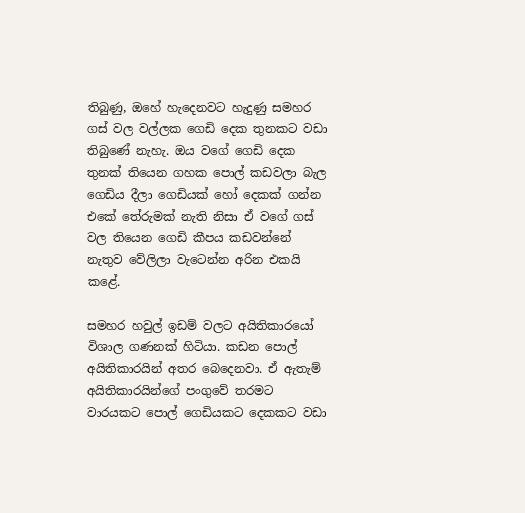තිබුණු, ඔහේ හැදෙනවට හැදුණු සමහර ගස් වල වල්ලක ගෙඩි දෙක තුනකට වඩා තිබුණේ නැහැ. ඔය වගේ ගෙඩි දෙක තුනක් තියෙන ගහක පොල් කඩවලා බැල ගෙඩිය දීලා ගෙඩියක් හෝ දෙකක් ගන්න එකේ තේරුමක් නැති නිසා ඒ වගේ ගස් වල තියෙන ගෙඩි කීපය කඩවන්නේ නැතුව වේලිලා වැටෙන්න අරින එකයි කළේ.

සමහර හවුල් ඉඩම් වලට අයිතිකාරයෝ විශාල ගණනක් හිටියා. කඩන පොල් අයිතිකාරයින් අතර බෙදෙනවා. ඒ ඇතැම් අයිතිකාරයින්ගේ පංගුවේ තරමට වාරයකට පොල් ගෙඩියකට දෙකකට වඩා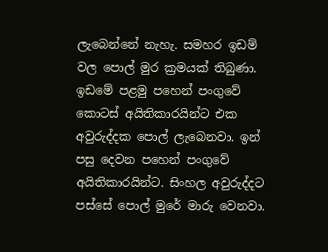ලැබෙන්නේ නැහැ. සමහර ඉඩම් වල පොල් මුර ක්‍රමයක් තිබුණා. ඉඩමේ පළමු පහෙන් පංගුවේ කොටස් අයිතිකාරයින්ට එක අවුරුද්දක පොල් ලැබෙනවා. ඉන් පසු දෙවන පහෙන් පංගුවේ අයිතිකාරයින්ට. සිංහල අවුරුද්දට පස්සේ පොල් මුරේ මාරු වෙනවා.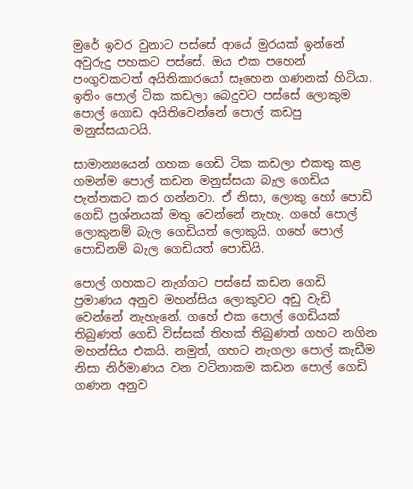මුරේ ඉවර වුනාට පස්සේ ආයේ මුරයක් ඉන්නේ අවුරුදු පහකට පස්සේ. ඔය එක පහෙන් පංගුවකටත් අයිතිකාරයෝ සෑහෙන ගණනක් හිටියා. ඉතිං පොල් ටික කඩලා බෙදුවට පස්සේ ලොකුම පොල් ගොඩ අයිතිවෙන්නේ පොල් කඩපු මනුස්සයාටයි.

සාමාන්‍යයෙන් ගහක ගෙඩි ටික කඩලා එකතු කළ ගමන්ම පොල් කඩන මනුස්සයා බැල ගෙඩිය පැත්තකට කර ගන්නවා. ඒ නිසා, ලොකු හෝ පොඩි ගෙඩි ප්‍රශ්නයක් මතු වෙන්නේ නැහැ. ගහේ පොල් ලොකුනම් බැල ගෙඩියත් ලොකුයි. ගහේ පොල් පොඩිනම් බැල ගෙඩියත් පොඩියි.

පොල් ගහකට නැග්ගට පස්සේ කඩන ගෙඩි ප්‍රමාණය අනුව මහන්සිය ලොකුවට අඩු වැඩි වෙන්නේ නැහැනේ. ගහේ එක පොල් ගෙඩියක් තිබුණත් ගෙඩි විස්සක් තිහක් තිබුණත් ගහට නගින මහන්සිය එකයි. නමුත්, ගහට නැගලා පොල් කැඩීම නිසා නිර්මාණය වන වටිනාකම කඩන පොල් ගෙඩි ගණන අනුව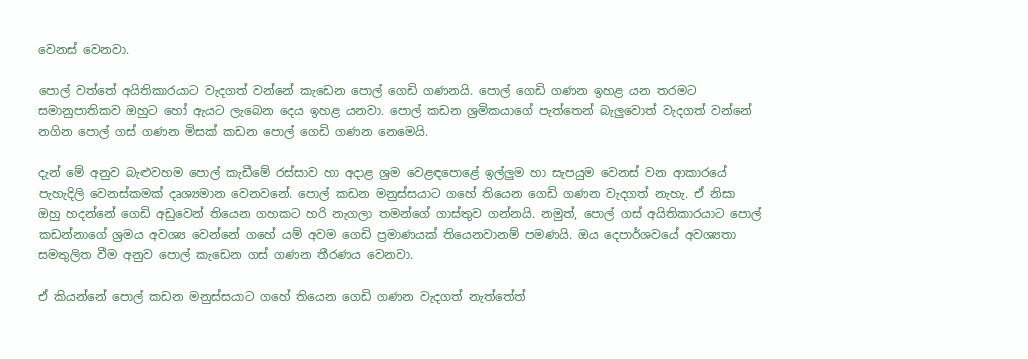වෙනස් වෙනවා.

පොල් වත්තේ අයිතිකාරයාට වැදගත් වන්නේ කැඩෙන පොල් ගෙඩි ගණනයි. පොල් ගෙඩි ගණන ඉහළ යන තරමට සමානුපාතිකව ඔහුට හෝ ඇයට ලැබෙන දෙය ඉහළ යනවා. පොල් කඩන ශ්‍රමිකයාගේ පැත්තෙන් බැලුවොත් වැදගත් වන්නේ නගින පොල් ගස් ගණන මිසක් කඩන පොල් ගෙඩි ගණන නෙමෙයි.

දැන් මේ අනුව බැළුවහම පොල් කැඩීමේ රස්සාව හා අදාළ ශ්‍රම වෙළඳපොළේ ඉල්ලුම හා සැපයුම වෙනස් වන ආකාරයේ පැහැදිලි වෙනස්කමක් දෘශ්‍යමාන වෙනවනේ. පොල් කඩන මනුස්සයාට ගහේ තියෙන ගෙඩි ගණන වැදගත් නැහැ. ඒ නිසා ඔහු හදන්නේ ගෙඩි අඩුවෙන් තියෙන ගහකට හරි නැගලා තමන්ගේ ගාස්තුව ගන්නයි. නමුත්, පොල් ගස් අයිතිකාරයාට පොල් කඩන්නාගේ ශ්‍රමය අවශ්‍ය වෙන්නේ ගහේ යම් අවම ගෙඩි ප්‍රමාණයක් තියෙනවානම් පමණයි. ඔය දෙපාර්ශවයේ අවශ්‍යතා සමතුලිත වීම අනුව පොල් කැඩෙන ගස් ගණන තීරණය වෙනවා.

ඒ කියන්නේ පොල් කඩන මනුස්සයාට ගහේ තියෙන ගෙඩි ගණන වැදගත් නැත්තේත්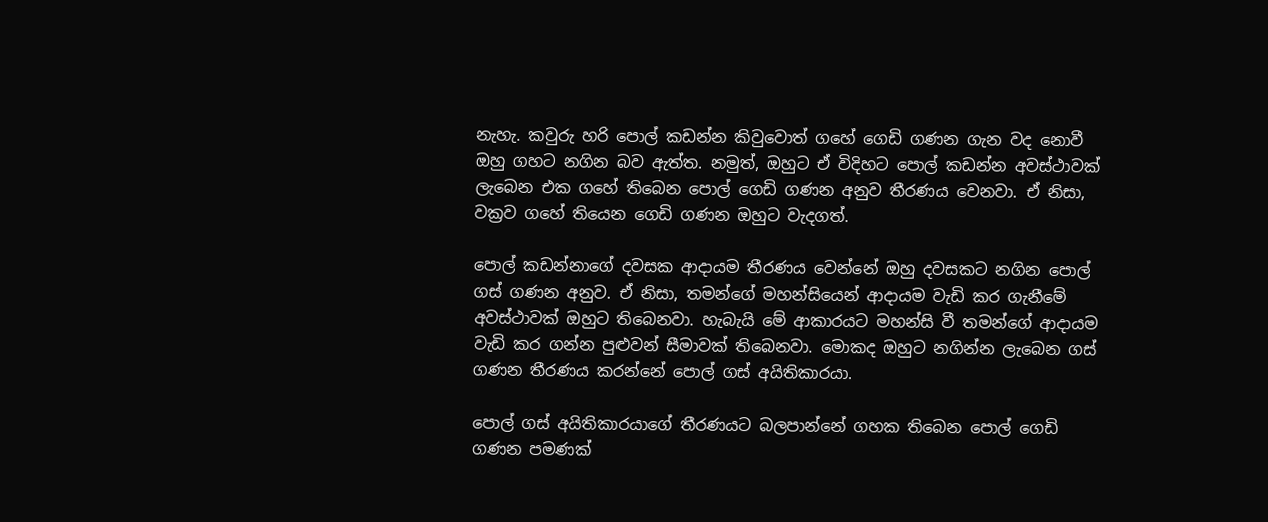නැහැ. කවුරු හරි පොල් කඩන්න කිවුවොත් ගහේ ගෙඩි ගණන ගැන වද නොවී ඔහු ගහට නගින බව ඇත්ත. නමුත්, ඔහුට ඒ විදිහට පොල් කඩන්න අවස්ථාවක් ලැබෙන එක ගහේ තිබෙන පොල් ගෙඩි ගණන අනුව තීරණය වෙනවා. ඒ නිසා, වක්‍රව ගහේ තියෙන ගෙඩි ගණන ඔහුට වැදගත්.

පොල් කඩන්නාගේ දවසක ආදායම තීරණය වෙන්නේ ඔහු දවසකට නගින පොල් ගස් ගණන අනුව. ඒ නිසා, තමන්ගේ මහන්සියෙන් ආදායම වැඩි කර ගැනීමේ අවස්ථාවක් ඔහුට තිබෙනවා. හැබැයි මේ ආකාරයට මහන්සි වී තමන්ගේ ආදායම වැඩි කර ගන්න පුළුවන් සීමාවක් තිබෙනවා. මොකද ඔහුට නගින්න ලැබෙන ගස් ගණන තීරණය කරන්නේ පොල් ගස් අයිතිකාරයා.

පොල් ගස් අයිතිකාරයාගේ තීරණයට බලපාන්නේ ගහක තිබෙන පොල් ගෙඩි ගණන පමණක්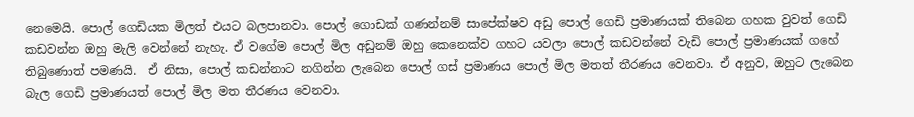නෙමෙයි. පොල් ගෙඩියක මිලත් එයට බලපානවා. පොල් ගොඩක් ගණන්නම් සාපේක්ෂව අඩු පොල් ගෙඩි ප්‍රමාණයක් තිබෙන ගහක වුවත් ගෙඩි කඩවන්න ඔහු මැලි වෙන්නේ නැහැ. ඒ වගේම පොල් මිල අඩුනම් ඔහු කෙනෙක්ව ගහට යවලා පොල් කඩවන්නේ වැඩි පොල් ප්‍රමාණයක් ගහේ තිබුණොත් පමණයි.  ඒ නිසා, පොල් කඩන්නාට නගින්න ලැබෙන පොල් ගස් ප්‍රමාණය පොල් මිල මතත් තීරණය වෙනවා. ඒ අනුව, ඔහුට ලැබෙන බැල ගෙඩි ප්‍රමාණයත් පොල් මිල මත තීරණය වෙනවා.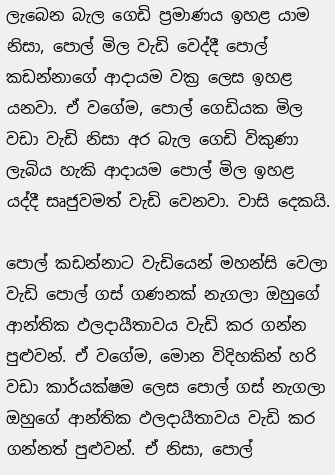ලැබෙන බැල ගෙඩි ප්‍රමාණය ඉහළ යාම නිසා, පොල් මිල වැඩි වෙද්දී පොල් කඩන්නාගේ ආදායම වක්‍ර ලෙස ඉහළ යනවා. ඒ වගේම, පොල් ගෙඩියක මිල වඩා වැඩි නිසා අර බැල ගෙඩි විකුණා ලැබිය හැකි ආදායම පොල් මිල ඉහළ යද්දී සෘජුවමත් වැඩි වෙනවා. වාසි දෙකයි.

පොල් කඩන්නාට වැඩියෙන් මහන්සි වෙලා වැඩි පොල් ගස් ගණනක් නැගලා ඔහුගේ ආන්තික ඵලදායීතාවය වැඩි කර ගන්න පුළුවන්. ඒ වගේම, මොන විදිහකින් හරි වඩා කාර්යක්ෂම ලෙස පොල් ගස් නැගලා ඔහුගේ ආන්තික ඵලදායීතාවය වැඩි කර ගන්නත් පුළුවන්. ඒ නිසා, පොල්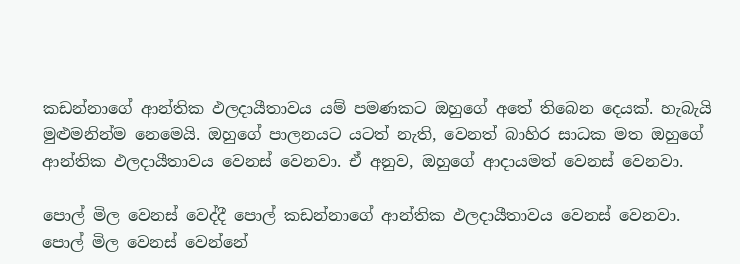කඩන්නාගේ ආන්තික ඵලදායීතාවය යම් පමණකට ඔහුගේ අතේ තිබෙන දෙයක්. හැබැයි මුළුමනින්ම නෙමෙයි. ඔහුගේ පාලනයට යටත් නැති, වෙනත් බාහිර සාධක මත ඔහුගේ ආන්තික ඵලදායීතාවය වෙනස් වෙනවා. ඒ අනුව, ඔහුගේ ආදායමත් වෙනස් වෙනවා.

පොල් මිල වෙනස් වෙද්දී පොල් කඩන්නාගේ ආන්තික ඵලදායීතාවය වෙනස් වෙනවා. පොල් මිල වෙනස් වෙන්නේ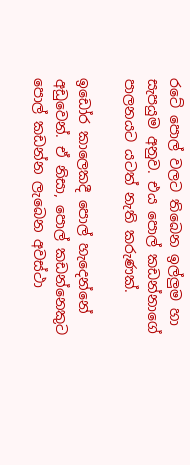රටේ පොල් වලට තිබෙන ඉල්ලුම හා සැපයුම අනුව. එය පොල් කඩන්නාගේ පාලනයට යටත් නැති කරුණක්.

ඉඩෝර කාලෙකදී පොල් හැදෙන්නේ අඩුවෙන්. ඒ නිසා, පොල් කඩන්නෙකුට පොල් කඩන්න ලැබෙන අවස්ථා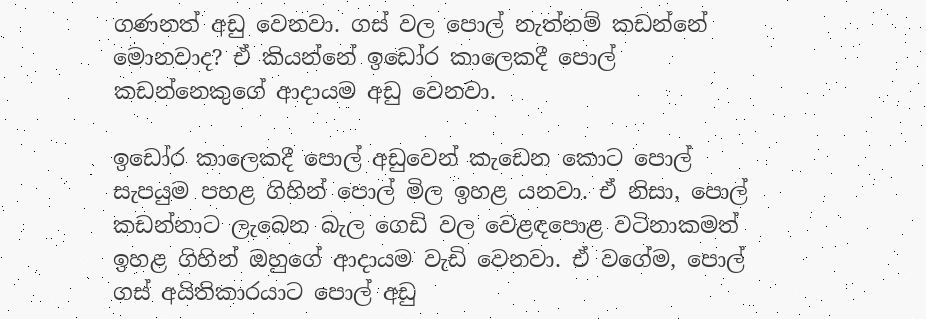ගණනත් අඩු වෙනවා. ගස් වල පොල් නැත්නම් කඩන්නේ මොනවාද? ඒ කියන්නේ ඉඩෝර කාලෙකදී පොල් කඩන්නෙකුගේ ආදායම අඩු වෙනවා.

ඉඩෝර කාලෙකදී පොල් අඩුවෙන් කැඩෙන කොට පොල් සැපයුම පහළ ගිහින් පොල් මිල ඉහළ යනවා. ඒ නිසා, පොල් කඩන්නාට ලැබෙන බැල ගෙඩි වල වෙළඳපොළ වටිනාකමත් ඉහළ ගිහින් ඔහුගේ ආදායම වැඩි වෙනවා. ඒ වගේම, පොල් ගස් අයිතිකාරයාට පොල් අඩු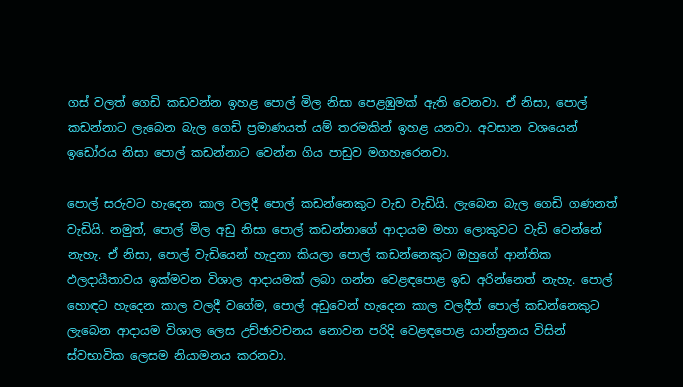ගස් වලත් ගෙඩි කඩවන්න ඉහළ පොල් මිල නිසා පෙළඹුමක් ඇති වෙනවා. ඒ නිසා, පොල් කඩන්නාට ලැබෙන බැල ගෙඩි ප්‍රමාණයත් යම් තරමකින් ඉහළ යනවා. අවසාන වශයෙන් ඉඩෝරය නිසා පොල් කඩන්නාට වෙන්න ගිය පාඩුව මගහැරෙනවා.

පොල් සරුවට හැදෙන කාල වලදී පොල් කඩන්නෙකුට වැඩ වැඩියි. ලැබෙන බැල ගෙඩි ගණනත් වැඩියි. නමුත්, පොල් මිල අඩු නිසා පොල් කඩන්නාගේ ආදායම මහා ලොකුවට වැඩි වෙන්නේ නැහැ. ඒ නිසා, පොල් වැඩියෙන් හැදුනා කියලා පොල් කඩන්නෙකුට ඔහුගේ ආන්තික ඵලදායීතාවය ඉක්මවන විශාල ආදායමක් ලබා ගන්න වෙළඳපොළ ඉඩ අරින්නෙත් නැහැ. පොල් හොඳට හැදෙන කාල වලදී වගේම, පොල් අඩුවෙන් හැදෙන කාල වලදීත් පොල් කඩන්නෙකුට ලැබෙන ආදායම විශාල ලෙස උච්ඡාවචනය නොවන පරිදි වෙළඳපොළ යාන්ත්‍රනය විසින් ස්වභාවික ලෙසම නියාමනය කරනවා.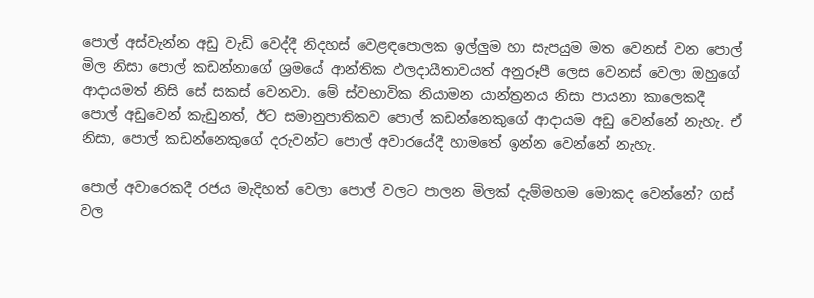පොල් අස්වැන්න අඩු වැඩි වෙද්දී නිදහස් වෙළඳපොලක ඉල්ලුම හා සැපයුම මත වෙනස් වන පොල් මිල නිසා පොල් කඩන්නාගේ ශ්‍රමයේ ආන්තික ඵලදායීතාවයත් අනුරූපී ලෙස වෙනස් වෙලා ඔහුගේ ආදායමත් නිසි සේ සකස් වෙනවා. මේ ස්වභාවික නියාමන යාන්ත්‍රනය නිසා පායනා කාලෙකදී පොල් අඩුවෙන් කැඩුනත්, ඊට සමානුපාතිකව පොල් කඩන්නෙකුගේ ආදායම අඩු වෙන්නේ නැහැ. ඒ නිසා, පොල් කඩන්නෙකුගේ දරුවන්ට පොල් අවාරයේදී හාමතේ ඉන්න වෙන්නේ නැහැ.

පොල් අවාරෙකදී රජය මැදිහත් වෙලා පොල් වලට පාලන මිලක් දැම්මහම මොකද වෙන්නේ? ගස් වල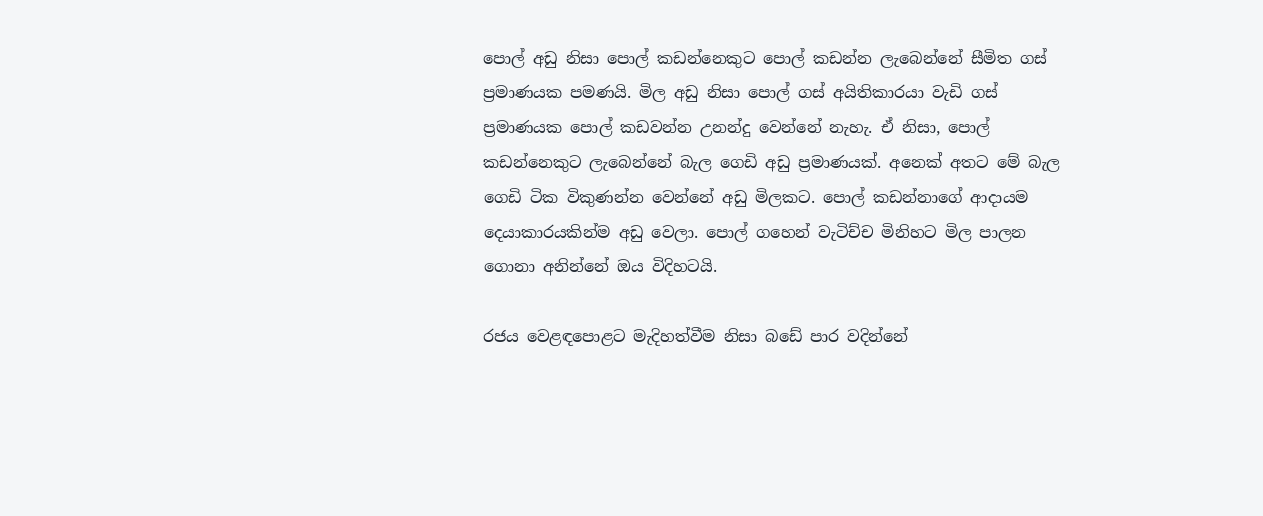පොල් අඩු නිසා පොල් කඩන්නෙකුට පොල් කඩන්න ලැබෙන්නේ සීමිත ගස් ප්‍රමාණයක පමණයි. මිල අඩු නිසා පොල් ගස් අයිතිකාරයා වැඩි ගස් ප්‍රමාණයක පොල් කඩවන්න උනන්දු වෙන්නේ නැහැ. ඒ නිසා, පොල් කඩන්නෙකුට ලැබෙන්නේ බැල ගෙඩි අඩු ප්‍රමාණයක්. අනෙක් අතට මේ බැල ගෙඩි ටික විකුණන්න වෙන්නේ අඩු මිලකට. පොල් කඩන්නාගේ ආදායම දෙයාකාරයකින්ම අඩු වෙලා. පොල් ගහෙන් වැටිච්ච මිනිහට මිල පාලන ගොනා අනින්නේ ඔය විදිහටයි.

රජය වෙළඳපොළට මැදිහත්වීම නිසා බඩේ පාර වදින්නේ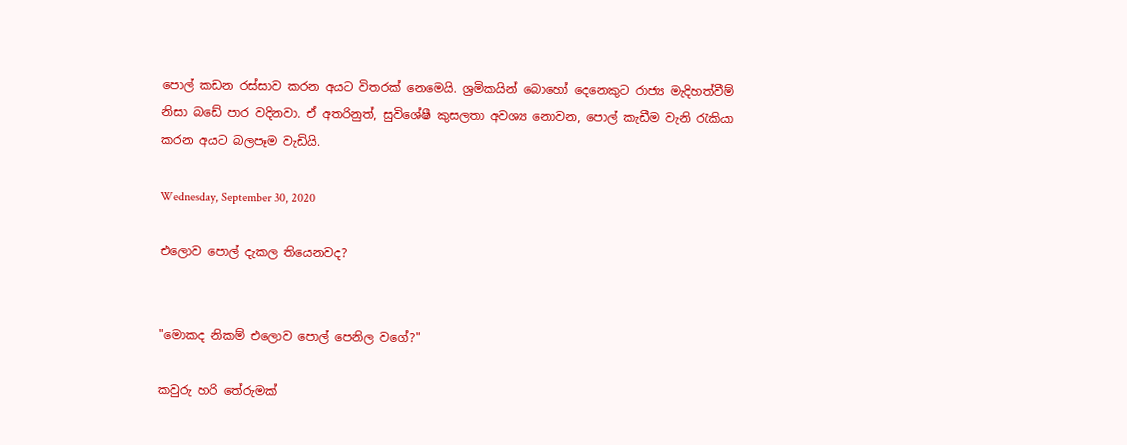පොල් කඩන රස්සාව කරන අයට විතරක් නෙමෙයි. ශ්‍රමිකයින් බොහෝ දෙනෙකුට රාජ්‍ය මැදිහත්වීම් නිසා බඩේ පාර වදිනවා. ඒ අතරිනුත්, සුවිශේෂී කුසලතා අවශ්‍ය නොවන, පොල් කැඩීම වැනි රැකියා කරන අයට බලපෑම වැඩියි.

Wednesday, September 30, 2020

එලොව පොල් දැකල තියෙනවද?


"මොකද නිකම් එලොව පොල් පෙනිල වගේ?"

කවුරු හරි තේරුමක්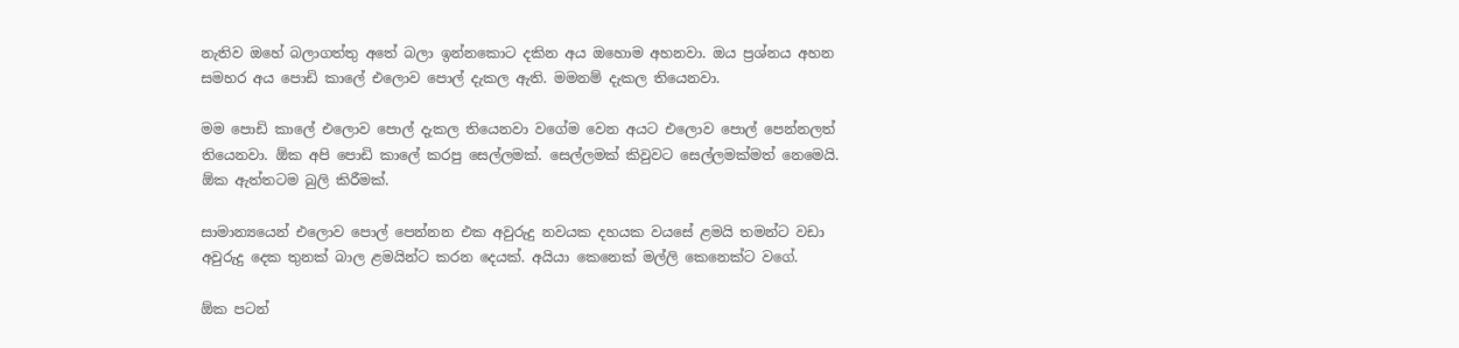නැතිව ඔහේ බලාගත්තු අතේ බලා ඉන්නකොට දකින අය ඔහොම අහනවා. ඔය ප්‍රශ්නය අහන සමහර අය පොඩි කාලේ එලොව පොල් දැකල ඇති. මමනම් දැකල තියෙනවා.

මම පොඩි කාලේ එලොව පොල් දැකල තියෙනවා වගේම වෙන අයට එලොව පොල් පෙන්නලත් තියෙනවා. ඕක අපි පොඩි කාලේ කරපු සෙල්ලමක්. සෙල්ලමක් කිවුවට සෙල්ලමක්මත් නෙමෙයි. ඕක ඇත්තටම බුලි කිරීමක්.

සාමාන්‍යයෙන් එලොව පොල් පෙන්නන එක අවුරුදු නවයක දහයක වයසේ ළමයි තමන්ට වඩා අවුරුදු දෙක තුනක් බාල ළමයින්ට කරන දෙයක්. අයියා කෙනෙක් මල්ලි කෙනෙක්ට වගේ.

ඕක පටන්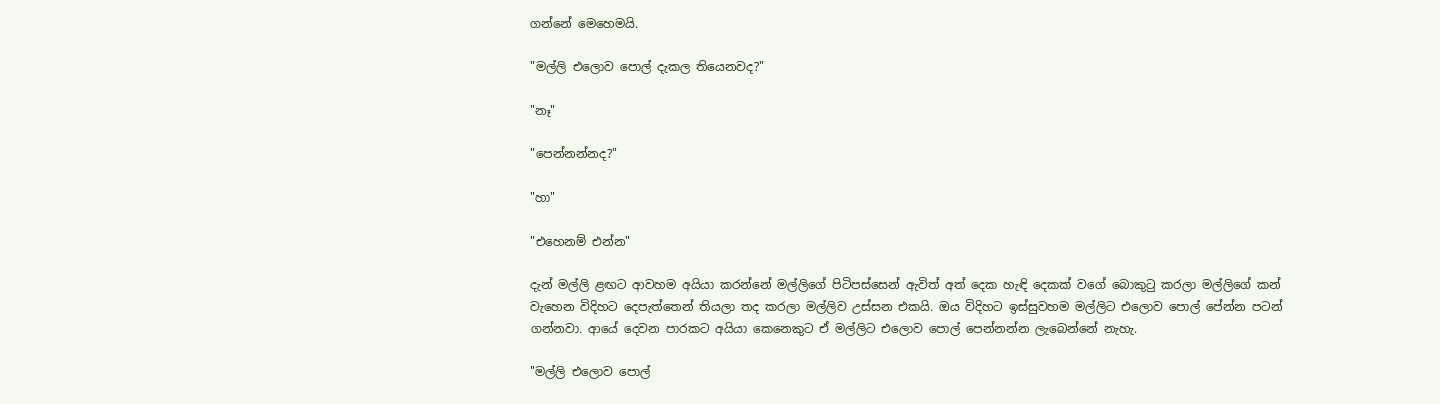ගන්නේ මෙහෙමයි.

"මල්ලි එලොව පොල් දැකල තියෙනවද?"

"නෑ"

"පෙන්නන්නද?"

"හා"

"එහෙනම් එන්න"

දැන් මල්ලි ළඟට ආවහම අයියා කරන්නේ මල්ලිගේ පිටිපස්සෙන් ඇවිත් අත් දෙක හැඳි දෙකක් වගේ බොකුටු කරලා මල්ලිගේ කන් වැහෙන විදිහට දෙපැත්තෙන් තියලා තද කරලා මල්ලිව උස්සන එකයි. ඔය විදිහට ඉස්සුවහම මල්ලිට එලොව පොල් පේන්න පටන් ගන්නවා. ආයේ දෙවන පාරකට අයියා කෙනෙකුට ඒ මල්ලිට එලොව පොල් පෙන්නන්න ලැබෙන්නේ නැහැ.

"මල්ලි එලොව පොල්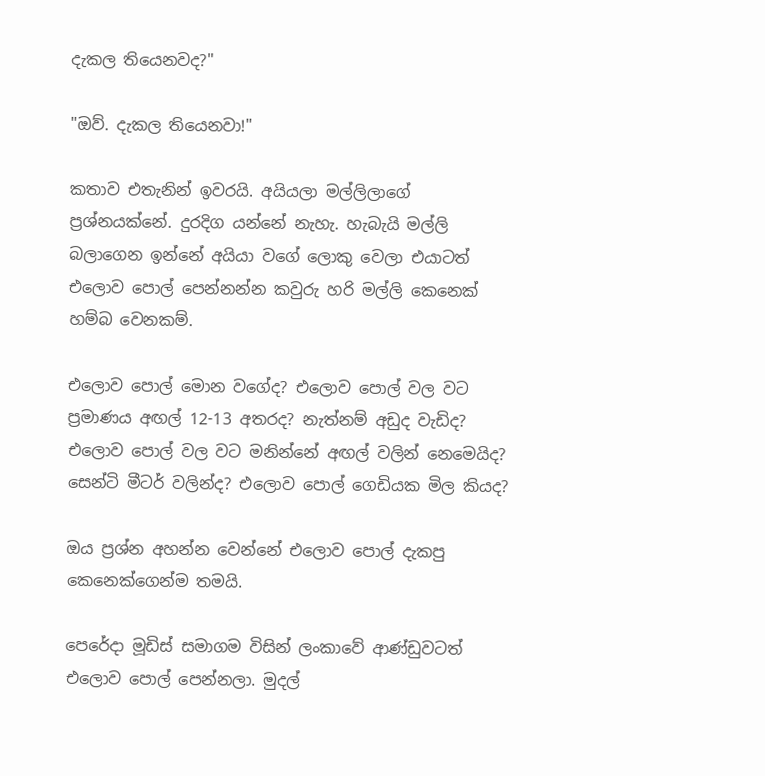දැකල තියෙනවද?"

"ඔව්. දැකල තියෙනවා!"

කතාව එතැනින් ඉවරයි. අයියලා මල්ලිලාගේ ප්‍රශ්නයක්නේ. දුරදිග යන්නේ නැහැ. හැබැයි මල්ලි බලාගෙන ඉන්නේ අයියා වගේ ලොකු වෙලා එයාටත් එලොව පොල් පෙන්නන්න කවුරු හරි මල්ලි කෙනෙක් හම්බ වෙනකම්.

එලොව පොල් මොන වගේද? එලොව පොල් වල වට ප්‍රමාණය අඟල් 12-13 අතරද? නැත්නම් අඩුද වැඩිද? එලොව පොල් වල වට මනින්නේ අඟල් වලින් නෙමෙයිද? සෙන්ටි මීටර් වලින්ද? එලොව පොල් ගෙඩියක මිල කියද?

ඔය ප්‍රශ්න අහන්න වෙන්නේ එලොව පොල් දැකපු කෙනෙක්ගෙන්ම තමයි.

පෙරේදා මූඩිස් සමාගම විසින් ලංකාවේ ආණ්ඩුවටත් එලොව පොල් පෙන්නලා. මුදල්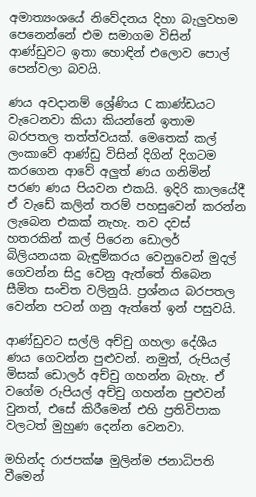අමාත්‍යංශයේ නිවේදනය දිහා බැලුවහම පෙනෙන්නේ එම සමාගම විසින් ආණ්ඩුවට ඉතා හොඳින් එලොව පොල් පෙන්වලා බවයි.

ණය අවදානම් ශ්‍රේණිය C කාණ්ඩයට වැටෙනවා කියා කියන්නේ ඉතාම බරපතල තත්ත්වයක්. මෙතෙක් කල් ලංකාවේ ආණ්ඩු විසින් දිගින් දිගටම කරගෙන ආවේ අලුත් ණය ගනිමින් පරණ ණය පියවන එකයි. ඉදිරි කාලයේදී ඒ වැඩේ කලින් තරම් පහසුවෙන් කරන්න ලැබෙන එකක් නැහැ. තව දවස් හතරකින් කල් පිරෙන ඩොලර් බිලියනයක බැඳුම්කරය වෙනුවෙන් මුදල් ගෙවන්න සිදු වෙනු ඇත්තේ තිබෙන සීමිත සංචිත වලිනුයි. ප්‍රශ්නය බරපතල වෙන්න පටන් ගනු ඇත්තේ ඉන් පසුවයි.

ආණ්ඩුවට සල්ලි අච්චු ගහලා දේශීය ණය ගෙවන්න පුළුවන්. නමුත්, රුපියල් මිසක් ඩොලර් අච්චු ගහන්න බැහැ. ඒ වගේම රුපියල් අච්චු ගහන්න පුළුවන් වුනත්, එසේ කිරීමෙන් එහි ප්‍රතිවිපාක වලටත් මුහුණ දෙන්න වෙනවා.

මහින්ද රාජපක්ෂ මුලින්ම ජනාධිපති වීමෙන්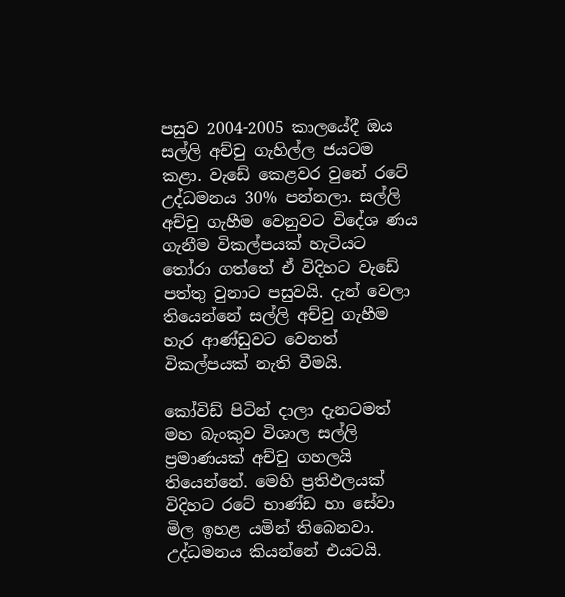පසුව 2004-2005 කාලයේදී ඔය සල්ලි අච්චු ගැහිල්ල ජයටම කළා. වැඩේ කෙළවර වුනේ රටේ උද්ධමනය 30% පන්නලා. සල්ලි අච්චු ගැහීම වෙනුවට විදේශ ණය ගැනීම විකල්පයක් හැටියට තෝරා ගත්තේ ඒ විදිහට වැඩේ පත්තු වුනාට පසුවයි. දැන් වෙලා තියෙන්නේ සල්ලි අච්චු ගැහීම හැර ආණ්ඩුවට වෙනත් විකල්පයක් නැති වීමයි.

කෝවිඩ් පිටින් දාලා දැනටමත් මහ බැංකුව විශාල සල්ලි ප්‍රමාණයක් අච්චු ගහලයි තියෙන්නේ. මෙහි ප්‍රතිඵලයක් විදිහට රටේ භාණ්ඩ හා සේවා මිල ඉහළ යමින් තිබෙනවා. උද්ධමනය කියන්නේ එයටයි.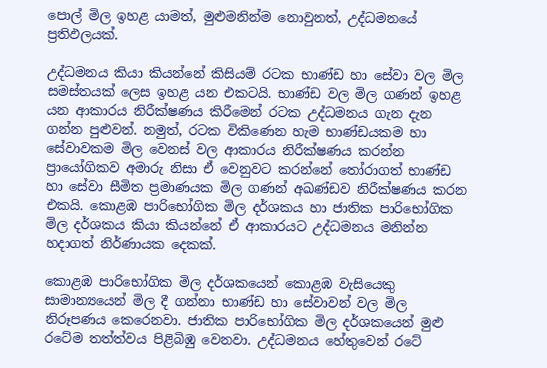පොල් මිල ඉහළ යාමත්, මුළුමනින්ම නොවුනත්, උද්ධමනයේ ප්‍රතිඵලයක්.

උද්ධමනය කියා කියන්නේ කිසියම් රටක භාණ්ඩ හා සේවා වල මිල සමස්තයක් ලෙස ඉහළ යන එකටයි. භාණ්ඩ වල මිල ගණන් ඉහළ යන ආකාරය නිරීක්ෂණය කිරීමෙන් රටක උද්ධමනය ගැන දැන ගන්න පුළුවන්. නමුත්, රටක විකිණෙන හැම භාණ්ඩයකම හා සේවාවකම මිල වෙනස් වල ආකාරය නිරීක්ෂණය කරන්න ප්‍රායෝගිකව අමාරු නිසා ඒ වෙනුවට කරන්නේ තෝරාගත් භාණ්ඩ හා සේවා සීමිත ප්‍රමාණයක මිල ගණන් අඛණ්ඩව නිරීක්ෂණය කරන එකයි. කොළඹ පාරිභෝගික මිල දර්ශකය හා ජාතික පාරිභෝගික මිල දර්ශකය කියා කියන්නේ ඒ ආකාරයට උද්ධමනය මනින්න හදාගත් නිර්ණායක දෙකක්.

කොළඹ පාරිභෝගික මිල දර්ශකයෙන් කොළඹ වැසියෙකු සාමාන්‍යයෙන් මිල දී ගන්නා භාණ්ඩ හා සේවාවන් වල මිල නිරූපණය කෙරෙනවා. ජාතික පාරිභෝගික මිල දර්ශකයෙන් මුළු රටේම තත්ත්වය පිළිබිඹු වෙනවා. උද්ධමනය හේතුවෙන් රටේ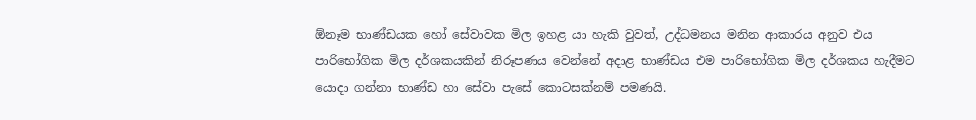ඕනෑම භාණ්ඩයක හෝ සේවාවක මිල ඉහළ යා හැකි වුවත්, උද්ධමනය මනින ආකාරය අනුව එය පාරිභෝගික මිල දර්ශකයකින් නිරූපණය වෙන්නේ අදාළ භාණ්ඩය එම පාරිභෝගික මිල දර්ශකය හැදීමට යොදා ගන්නා භාණ්ඩ හා සේවා පැසේ කොටසක්නම් පමණයි.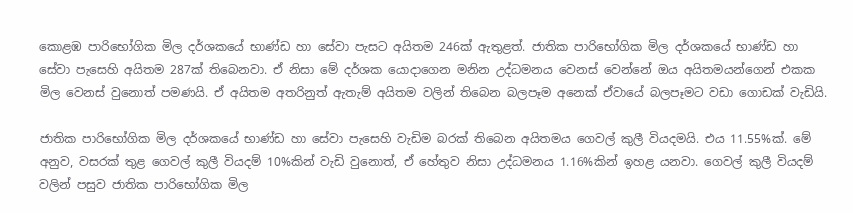කොළඹ පාරිභෝගික මිල දර්ශකයේ භාණ්ඩ හා සේවා පැසට අයිතම 246ක් ඇතුළත්. ජාතික පාරිභෝගික මිල දර්ශකයේ භාණ්ඩ හා සේවා පැසෙහි අයිතම 287ක් තිබෙනවා. ඒ නිසා මේ දර්ශක යොදාගෙන මනින උද්ධමනය වෙනස් වෙන්නේ ඔය අයිතමයන්ගෙන් එකක මිල වෙනස් වුනොත් පමණයි. ඒ අයිතම අතරිනුත් ඇතැම් අයිතම වලින් තිබෙන බලපෑම අනෙක් ඒවායේ බලපෑමට වඩා ගොඩක් වැඩියි.

ජාතික පාරිභෝගික මිල දර්ශකයේ භාණ්ඩ හා සේවා පැසෙහි වැඩිම බරක් තිබෙන අයිතමය ගෙවල් කුලී වියදමයි. එය 11.55%ක්. මේ අනුව, වසරක් තුළ ගෙවල් කුලී වියදම් 10%කින් වැඩි වුනොත්, ඒ හේතුව නිසා උද්ධමනය 1.16%කින් ඉහළ යනවා. ගෙවල් කුලී වියදම් වලින් පසුව ජාතික පාරිභෝගික මිල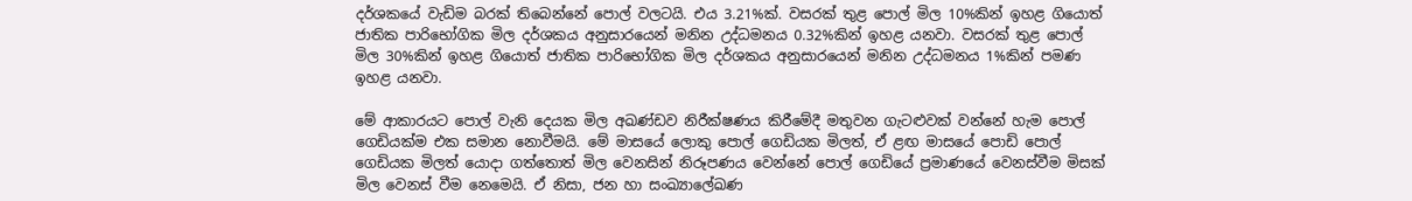දර්ශකයේ වැඩිම බරක් තිබෙන්නේ පොල් වලටයි. එය 3.21%ක්. වසරක් තුළ පොල් මිල 10%කින් ඉහළ ගියොත් ජාතික පාරිභෝගික මිල දර්ශකය අනුසාරයෙන් මනින උද්ධමනය 0.32%කින් ඉහළ යනවා. වසරක් තුළ පොල් මිල 30%කින් ඉහළ ගියොත් ජාතික පාරිභෝගික මිල දර්ශකය අනුසාරයෙන් මනින උද්ධමනය 1%කින් පමණ ඉහළ යනවා.

මේ ආකාරයට පොල් වැනි දෙයක මිල අඛණ්ඩව නිරීක්ෂණය කිරීමේදී මතුවන ගැටළුවක් වන්නේ හැම පොල් ගෙඩියක්ම එක සමාන නොවීමයි. මේ මාසයේ ලොකු පොල් ගෙඩියක මිලත්, ඒ ළඟ මාසයේ පොඩි පොල් ගෙඩියක මිලත් යොදා ගත්තොත් මිල වෙනසින් නිරූපණය වෙන්නේ පොල් ගෙඩියේ ප්‍රමාණයේ වෙනස්වීම මිසක් මිල වෙනස් වීම නෙමෙයි. ඒ නිසා, ජන හා සංඛ්‍යාලේඛණ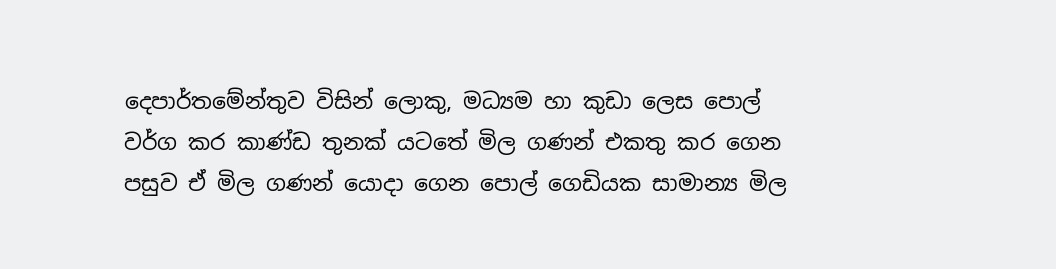දෙපාර්තමේන්තුව විසින් ලොකු, මධ්‍යම හා කුඩා ලෙස පොල් වර්ග කර කාණ්ඩ තුනක් යටතේ මිල ගණන් එකතු කර ගෙන පසුව ඒ මිල ගණන් යොදා ගෙන පොල් ගෙඩියක සාමාන්‍ය මිල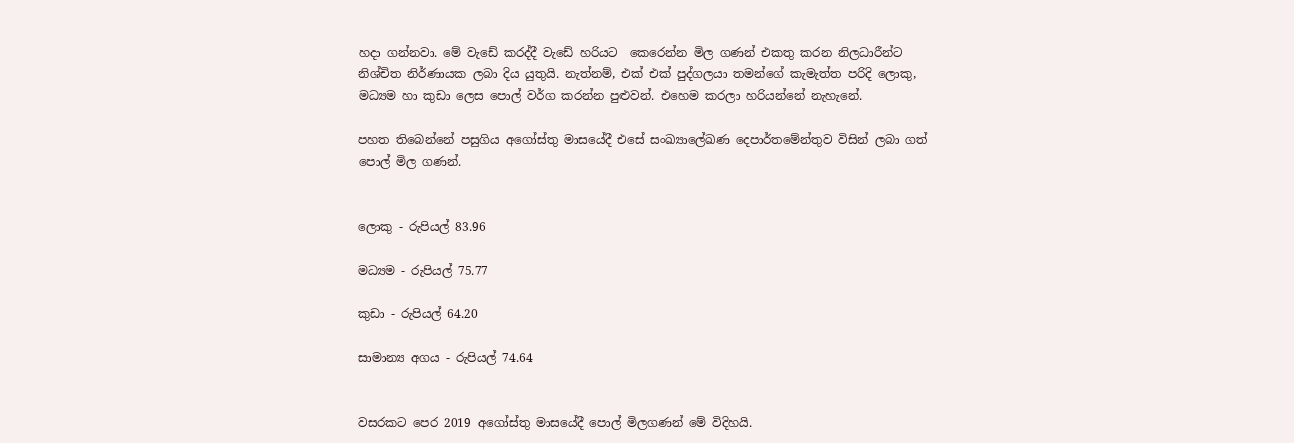හදා ගන්නවා. මේ වැඩේ කරද්දී වැඩේ හරියට  කෙරෙන්න මිල ගණන් එකතු කරන නිලධාරීන්ට නිශ්චිත නිර්ණායක ලබා දිය යුතුයි. නැත්නම්, එක් එක් පුද්ගලයා තමන්ගේ කැමැත්ත පරිදි ලොකු, මධ්‍යම හා කුඩා ලෙස පොල් වර්ග කරන්න පුළුවන්. එහෙම කරලා හරියන්නේ නැහැනේ.

පහත තිබෙන්නේ පසුගිය අගෝස්තු මාසයේදී එසේ සංඛ්‍යාලේඛණ දෙපාර්තමේන්තුව විසින් ලබා ගත් පොල් මිල ගණන්.


ලොකු - රුපියල් 83.96

මධ්‍යම - රුපියල් 75.77

කුඩා - රුපියල් 64.20

සාමාන්‍ය අගය - රුපියල් 74.64


වසරකට පෙර 2019 අගෝස්තු මාසයේදී පොල් මිලගණන් මේ විදිහයි.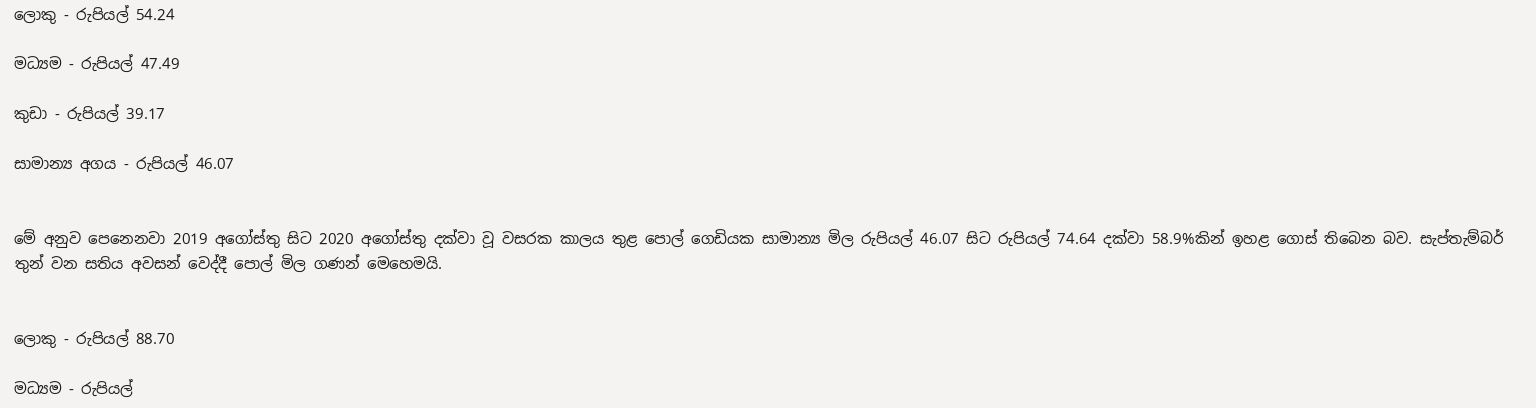ලොකු - රුපියල් 54.24

මධ්‍යම - රුපියල් 47.49

කුඩා - රුපියල් 39.17

සාමාන්‍ය අගය - රුපියල් 46.07


මේ අනුව පෙනෙනවා 2019 අගෝස්තු සිට 2020 අගෝස්තු දක්වා වූ වසරක කාලය තුළ පොල් ගෙඩියක සාමාන්‍ය මිල රුපියල් 46.07 සිට රුපියල් 74.64 දක්වා 58.9%කින් ඉහළ ගොස් තිබෙන බව. සැප්තැම්බර් තුන් වන සතිය අවසන් වෙද්දී පොල් මිල ගණන් මෙහෙමයි.


ලොකු - රුපියල් 88.70

මධ්‍යම - රුපියල්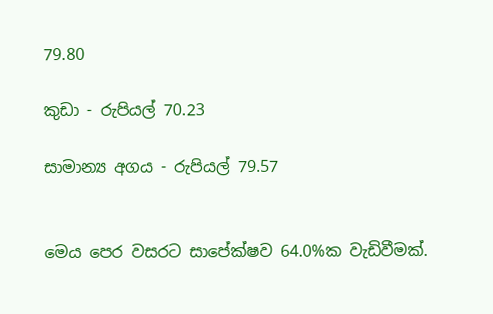79.80

කුඩා - රුපියල් 70.23

සාමාන්‍ය අගය - රුපියල් 79.57


මෙය පෙර වසරට සාපේක්ෂව 64.0%ක වැඩිවීමක්.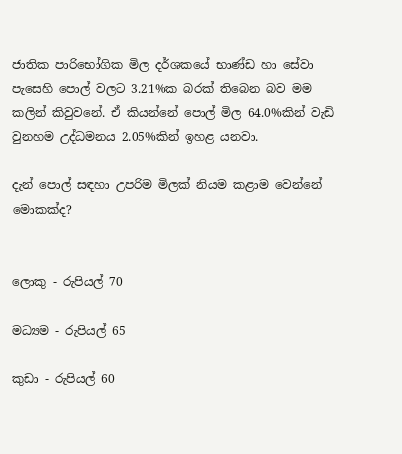ජාතික පාරිභෝගික මිල දර්ශකයේ භාණ්ඩ හා සේවා පැසෙහි පොල් වලට 3.21%ක බරක් තිබෙන බව මම කලින් කිවුවනේ. ඒ කියන්නේ පොල් මිල 64.0%කින් වැඩි වුනහම උද්ධමනය 2.05%කින් ඉහළ යනවා.

දැන් පොල් සඳහා උපරිම මිලක් නියම කළාම වෙන්නේ මොකක්ද?


ලොකු - රුපියල් 70

මධ්‍යම - රුපියල් 65

කුඩා - රුපියල් 60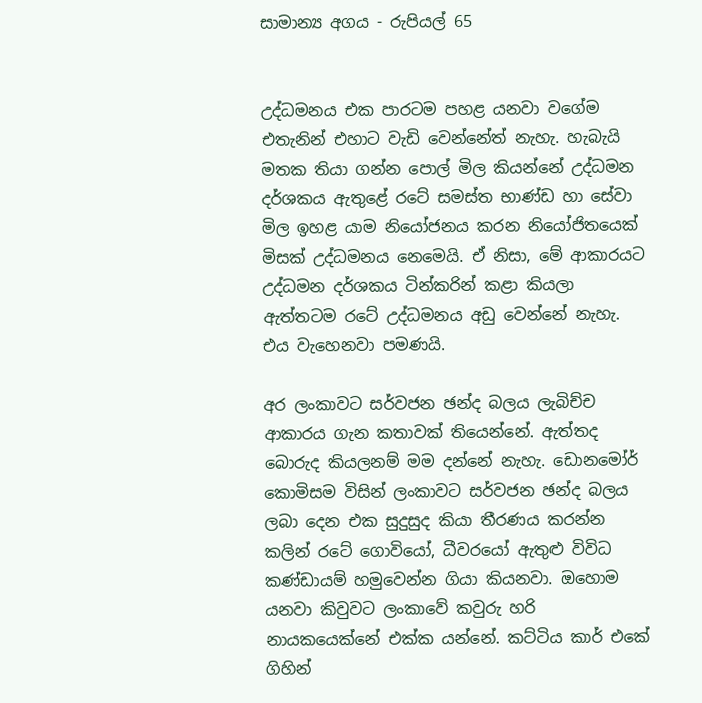සාමාන්‍ය අගය - රුපියල් 65


උද්ධමනය එක පාරටම පහළ යනවා වගේම එතැනින් එහාට වැඩි වෙන්නේත් නැහැ. හැබැයි මතක තියා ගන්න පොල් මිල කියන්නේ උද්ධමන දර්ශකය ඇතුළේ රටේ සමස්ත භාණ්ඩ හා සේවා මිල ඉහළ යාම නියෝජනය කරන නියෝජිතයෙක් මිසක් උද්ධමනය නෙමෙයි. ඒ නිසා, මේ ආකාරයට උද්ධමන දර්ශකය ටින්කරින් කළා කියලා ඇත්තටම රටේ උද්ධමනය අඩු වෙන්නේ නැහැ. එය වැහෙනවා පමණයි.

අර ලංකාවට සර්වජන ඡන්ද බලය ලැබිච්ච ආකාරය ගැන කතාවක් තියෙන්නේ. ඇත්තද බොරුද කියලනම් මම දන්නේ නැහැ. ඩොනමෝර් කොමිසම විසින් ලංකාවට සර්වජන ඡන්ද බලය ලබා දෙන එක සුදුසුද කියා තීරණය කරන්න කලින් රටේ ගොවියෝ, ධීවරයෝ ඇතුළු විවිධ කණ්ඩායම් හමුවෙන්න ගියා කියනවා. ඔහොම යනවා කිවුවට ලංකාවේ කවුරු හරි නායකයෙක්නේ එක්ක යන්නේ. කට්ටිය කාර් එකේ ගිහින්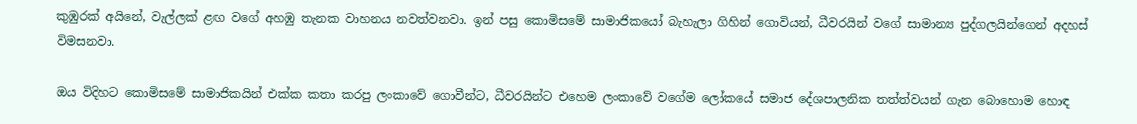කුඹුරක් අයිනේ, වැල්ලක් ළඟ වගේ අහඹු තැනක වාහනය නවත්වනවා. ඉන් පසු කොමිසමේ සාමාජිකයෝ බැහැලා ගිහින් ගොවියන්, ධීවරයින් වගේ සාමාන්‍ය පුද්ගලයින්ගෙන් අදහස් විමසනවා.

ඔය විදිහට කොමිසමේ සාමාජිකයින් එක්ක කතා කරපු ලංකාවේ ගොවීන්ට, ධීවරයින්ට එහෙම ලංකාවේ වගේම ලෝකයේ සමාජ දේශපාලනික තත්ත්වයන් ගැන බොහොම හොඳ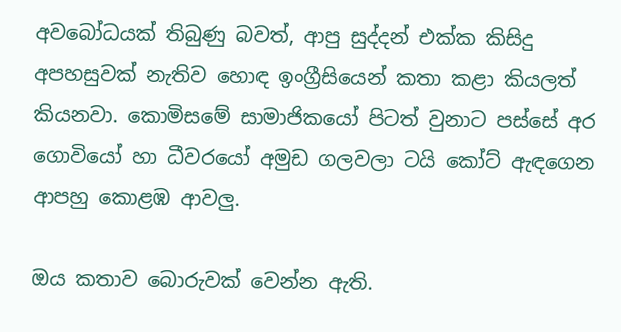අවබෝධයක් තිබුණු බවත්, ආපු සුද්දන් එක්ක කිසිදු අපහසුවක් නැතිව හොඳ ඉංග්‍රීසියෙන් කතා කළා කියලත් කියනවා. කොමිසමේ සාමාජිකයෝ පිටත් වුනාට පස්සේ අර ගොවියෝ හා ධීවරයෝ අමුඩ ගලවලා ටයි කෝට් ඇඳගෙන ආපහු කොළඹ ආවලු.

ඔය කතාව බොරුවක් වෙන්න ඇති.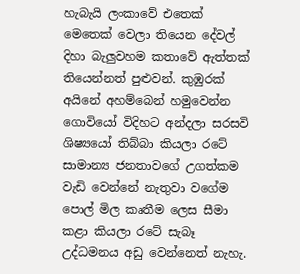හැබැයි ලංකාවේ එතෙක් මෙතෙක් වෙලා තියෙන දේවල් දිහා බැලුවහම කතාවේ ඇත්තක් තියෙන්නත් පුළුවන්. කුඹුරක් අයිනේ අහම්බෙන් හමුවෙන්න ගොවියෝ විදිහට අන්දලා සරසවි ශිෂ්‍යයෝ තිබ්බා කියලා රටේ සාමාන්‍ය ජනතාවගේ උගත්කම වැඩි වෙන්නේ නැතුවා වගේම පොල් මිල කෘතීම ලෙස සීමා කළා කියලා රටේ සැබෑ උද්ධමනය අඩු වෙන්නෙත් නැහැ.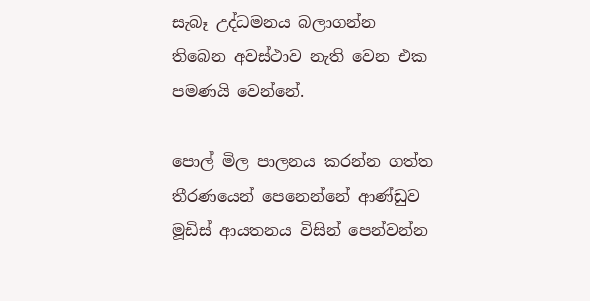සැබෑ උද්ධමනය බලාගන්න තිබෙන අවස්ථාව නැති වෙන එක පමණයි වෙන්නේ.

පොල් මිල පාලනය කරන්න ගත්ත තීරණයෙන් පෙනෙන්නේ ආණ්ඩුව මූඩිස් ආයතනය විසින් පෙන්වන්න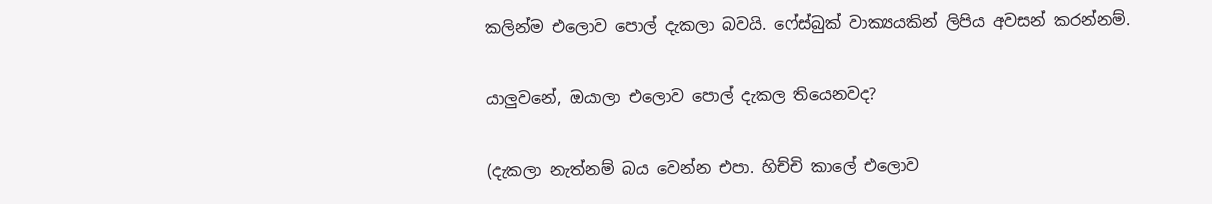කලින්ම එලොව පොල් දැකලා බවයි. ෆේස්බුක් වාක්‍යයකින් ලිපිය අවසන් කරන්නම්.

යාලුවනේ, ඔයාලා එලොව පොල් දැකල තියෙනවද?

(දැකලා නැත්නම් බය වෙන්න එපා. හිච්චි කාලේ එලොව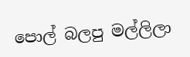පොල් බලපු මල්ලිලා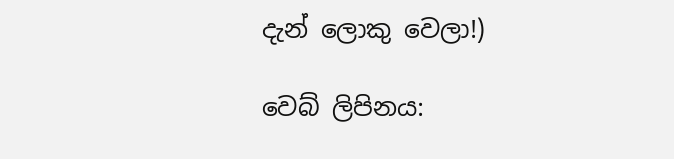දැන් ලොකු වෙලා!)

වෙබ් ලිපිනය: